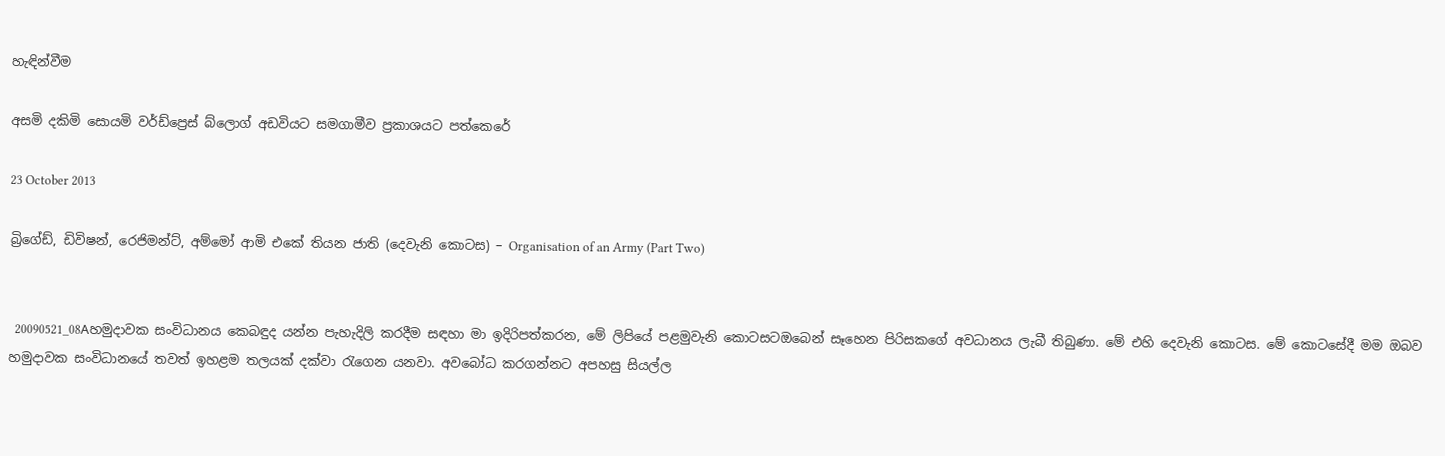හැඳින්වීම

අසමි දකිමි සොයමි වර්ඩ්ප්‍රෙස් බ්ලොග් අඩවියට සමගාමීව ප්‍රකාශයට පත්කෙරේ

23 October 2013

බ්‍රිගේඩ්, ඩිවිෂන්, රෙජිමන්ට්, අම්මෝ ආමි එකේ තියන ජාති (දෙවැනි කොටස) – Organisation of an Army (Part Two)


  20090521_08Aහමුදාවක සංවිධානය කෙබඳුද යන්න පැහැදිලි කරදීම සඳහා මා ඉදිරිපත්කරන, මේ ලිපියේ පළමුවැනි කොටසටඔබෙන් සෑහෙන පිරිසකගේ අවධානය ලැබී තිබුණා. මේ එහි දෙවැනි කොටස. මේ කොටසේදී මම ඔබව හමුදාවක සංවිධානයේ තවත් ඉහළම තලයක් දක්වා රැගෙන යනවා. අවබෝධ කරගන්නට අපහසු සියල්ල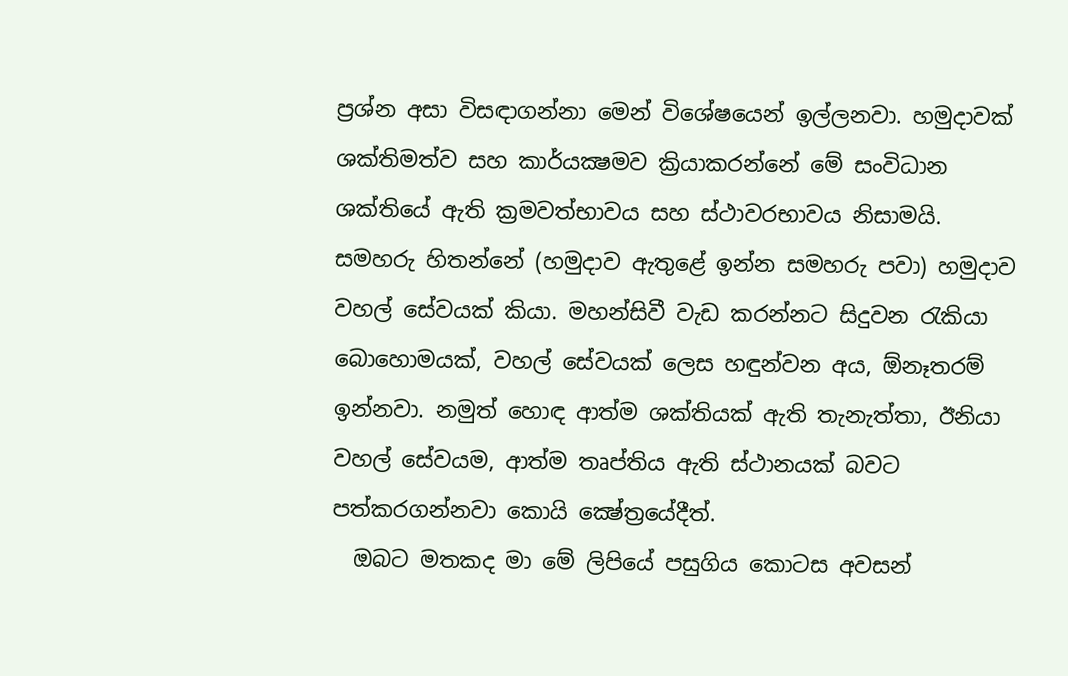ප්‍රශ්න අසා විසඳාගන්නා මෙන් විශේෂයෙන් ඉල්ලනවා. හමුදාවක් ශක්තිමත්ව සහ කාර්යක්‍ෂමව ක්‍රියාකරන්නේ මේ සංවිධාන ශක්තියේ ඇති ක්‍රමවත්භාවය සහ ස්ථාවරභාවය නිසාමයි. සමහරු හිතන්නේ (හමුදාව ඇතුළේ ඉන්න සමහරු පවා) හමුදාව වහල් සේවයක් කියා. මහන්සිවී වැඩ කරන්නට සිදුවන රැකියා බොහොමයක්, වහල් සේවයක් ලෙස හඳුන්වන අය, ඕනෑතරම් ඉන්නවා. නමුත් හොඳ ආත්ම ශක්තියක් ඇති තැනැත්තා, ඊනියා වහල් සේවයම, ආත්ම තෘප්තිය ඇති ස්ථානයක් බවට පත්කරගන්නවා කොයි ක්‍ෂේත්‍රයේදීත්.
  ඔබට මතකද මා මේ ලිපියේ පසුගිය කොටස අවසන්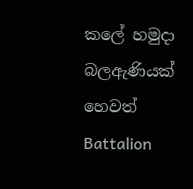කලේ හමුදා බලඇණියක් හෙවත් Battalion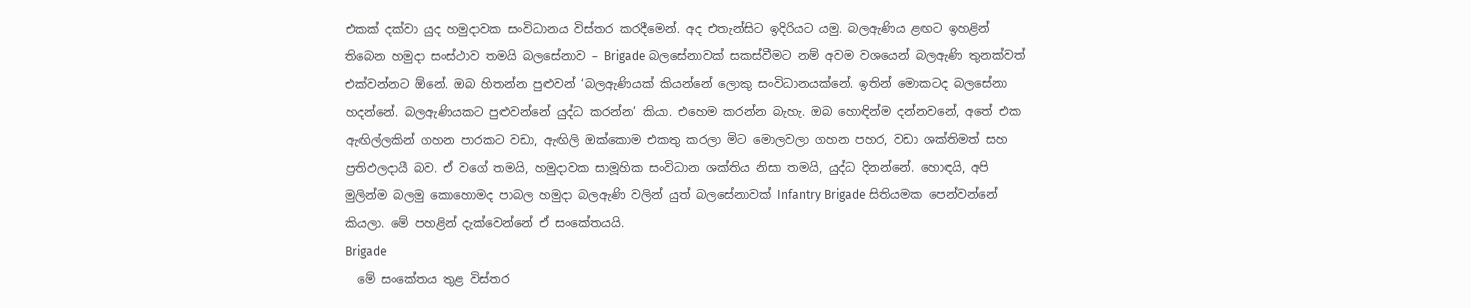එකක් දක්වා යුද හමුදාවක සංවිධානය විස්තර කරදීමෙන්. අද එතැන්සිට ඉදිරියට යමු. බලඇණිය ළඟට ඉහළින් තිබෙන හමුදා සංස්ථාව තමයි බලසේනාව – Brigade බලසේනාවක් සකස්වීමට නම් අවම වශයෙන් බලඇණි තුනක්වත් එක්වන්නට ඕනේ. ඔබ හිතන්න පුළුවන් ‘බලඇණියක් කියන්නේ ලොකු සංවිධානයක්නේ. ඉතින් මොකටද බලසේනා හදන්නේ. බලඇණියකට පුළුවන්නේ යුද්ධ කරන්න’ කියා. එහෙම කරන්න බැහැ. ඔබ හොඳින්ම දන්නවනේ, අතේ එක ඇඟිල්ලකින් ගහන පාරකට වඩා, ඇඟිලි ඔක්කොම එකතු කරලා මිට මොලවලා ගහන පහර, වඩා ශක්තිමත් සහ ප්‍රතිඵලදායී බව. ඒ වගේ තමයි, හමුදාවක සාමූහික සංවිධාන ශක්තිය නිසා තමයි, යුද්ධ දිනන්නේ. හොඳයි, අපි මුලින්ම බලමු කොහොමද පාබල හමුදා බලඇණි වලින් යුත් බලසේනාවක් Infantry Brigade සිතියමක පෙන්වන්නේ කියලා. මේ පහළින් දැක්වෙන්නේ ඒ සංකේතයයි.
Brigade
  මේ සංකේතය තුළ විස්තර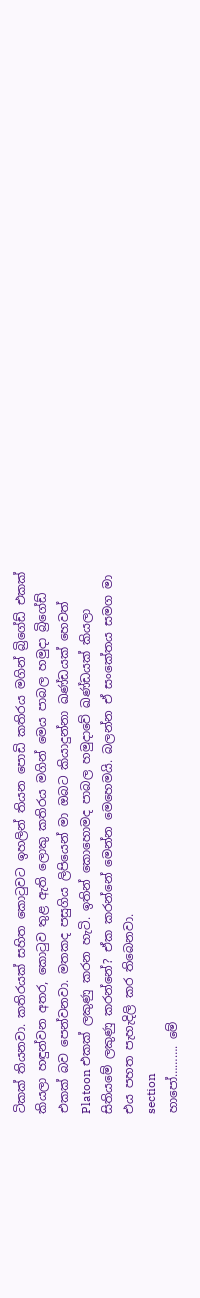ටිකක් තියනවා. කතිරයක් සහිත කොටුවට ඉහලින් තියන පොඩි කතිරය මගින් බ්‍රිගේඩ් එකක් කියලා හඳුන්වන අතර, කොටුව තුළ ඇති ලොකු කතිරය මගින් මෙය පාබල හමුදා බ්‍රිගේඩ් එකක් බව පෙන්වනවා. මතකද පසුගිය ලිපියෙන් මා ඔබට කියාදුන්නා ඛණ්ඩයක් හෙවත් Platoon එකක් ලකුණු කරන හැටි. ඉතින් කොහොමද පාබල හමුදාවේ ඛණ්ඩයක් කියලා සිතියමේ ලකුණු කරන්නේ? ඒක කරන්නේ මෙන්න මෙහෙමයි. බලන්න ඒ සංකේතය සමග මා එය පහත පැහැදිලි කර තිබෙනවා.
section
හාපෝ………. මේ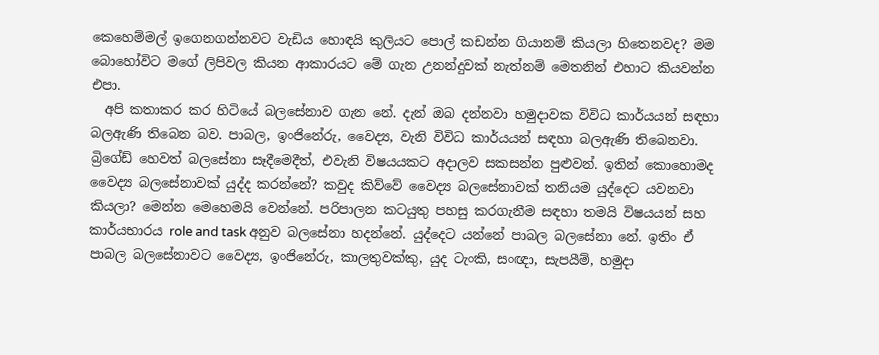කෙහෙම්මල් ඉගෙනගන්නවට වැඩිය හොඳයි කුලියට පොල් කඩන්න ගියානම් කියලා හිතෙනවද? මම බොහෝවිට මගේ ලිපිවල කියන ආකාරයට මේ ගැන උනන්දුවක් නැත්නම් මෙතනින් එහාට කියවන්න එපා.
  අපි කතාකර කර හිටියේ බලසේනාව ගැන නේ. දැන් ඔබ දන්නවා හමුදාවක විවිධ කාර්යයන් සඳහා බලඇණි තිබෙන බව. පාබල, ඉංජිනේරු, වෛද්‍ය, වැනි විවිධ කාර්යයන් සඳහා බලඇණි තිබෙනවා. බ්‍රිගේඩ් හෙවත් බලසේනා සෑදීමෙදීත්, එවැනි විෂයයකට අදාලව සකසන්න පුළුවන්. ඉතින් කොහොමද වෛද්‍ය බලසේනාවක් යුද්ද කරන්නේ? කවුද කිව්වේ වෛද්‍ය බලසේනාවක් තනියම යුද්දෙට යවනවා කියලා? මෙන්න මෙහෙමයි වෙන්නේ. පරිපාලන කටයුතු පහසු කරගැනීම සඳහා තමයි විෂයයන් සහ කාර්යභාරය role and task අනුව බලසේනා හදන්නේ. යුද්දෙට යන්නේ පාබල බලසේනා නේ. ඉතිං ඒ පාබල බලසේනාවට වෛද්‍ය, ඉංජිනේරු, කාලතුවක්කු, යුද ටැංකි, සංඥා, සැපයීම්, හමුදා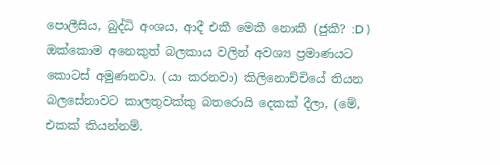පොලීසිය, බුද්ධි අංශය, ආදී එකී මෙකී නොකී (ජුකී? :D ) ඔක්කොම අනෙකුත් බලකාය වලින් අවශ්‍ය ප්‍රමාණයට කොටස් අමුණනවා. (යා කරනවා) කිලිනොච්චියේ තියන බලසේනාවට කාලතුවක්කු බතරොයි දෙකක් දීලා, (මේ, එකක් කියන්නම්.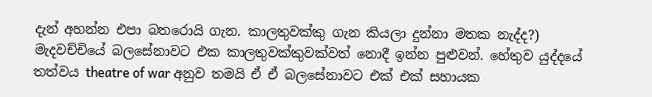දැන් අහන්න එපා බතරොයි ගැන. කාලතුවක්කු ගැන කියලා දුන්නා මතක නැද්ද?) මැදවච්චියේ බලසේනාවට එක කාලතුවක්කුවක්වත් නොදී ඉන්න පුළුවන්. හේතුව යුද්දයේ තත්වය theatre of war අනුව තමයි ඒ ඒ බලසේනාවට එක් එක් සහායක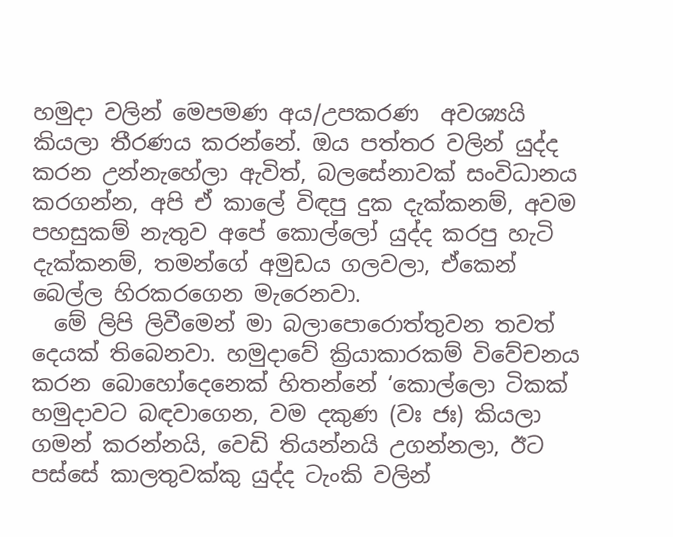හමුදා වලින් මෙපමණ අය/උපකරණ  අවශ්‍යයි කියලා තීරණය කරන්නේ. ඔය පත්තර වලින් යුද්ද කරන උන්නැහේලා ඇවිත්, බලසේනාවක් සංවිධානය කරගන්න, අපි ඒ කාලේ විඳපු දුක දැක්කනම්, අවම පහසුකම් නැතුව අපේ කොල්ලෝ යුද්ද කරපු හැටි දැක්කනම්, තමන්ගේ අමුඩය ගලවලා, ඒකෙන් බෙල්ල හිරකරගෙන මැරෙනවා.
  මේ ලිපි ලිවීමෙන් මා බලාපොරොත්තුවන තවත් දෙයක් තිබෙනවා. හමුදාවේ ක්‍රියාකාරකම් විවේචනය කරන බොහෝදෙනෙක් හිතන්නේ ‘කොල්ලො ටිකක් හමුදාවට බඳවාගෙන, වම දකුණ (වඃ ජඃ) කියලා ගමන් කරන්නයි, වෙඩි තියන්නයි උගන්නලා, ඊට පස්සේ කාලතුවක්කු යුද්ද ටැංකි වලින්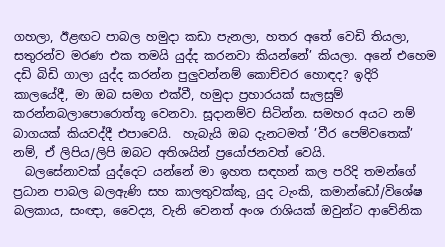ගහලා, ඊළඟට පාබල හමුදා කඩා පැනලා, හතර අතේ වෙඩි තියලා, සතුරන්ව මරණ එක තමයි යුද්ද කරනවා කියන්නේ’ කියලා. අනේ එහෙම දඩි බිඩි ගාලා යුද්ද කරන්න පුලුවන්නම් කොච්චර හොඳද? ඉදිරි කාලයේදී, මා ඔබ සමග එක්වී, හමුදා ප්‍රහාරයක් සැලසුම් කරන්නබලාපොරොත්තූ වෙනවා. සූදානම්ව සිටින්න. සමහර අයට නම් බාගයක් කියවද්දී එපාවෙයි.  හැබැයි ඔබ දැනටමත් ’වීර පෙම්වතෙක්’ නම්, ඒ ලිපිය/ලිපි ඔබට අතිශයින් ප්‍රයෝජනවත් වෙයි.
  බලසේනාවක් යුද්දෙට යන්නේ මා ඉහත සඳහන් කල පරිදි තමන්ගේ ප්‍රධාන පාබල බලඇණි සහ කාලතුවක්කු, යුද ටැංකි, කමාන්ඩෝ/විශේෂ බලකාය, සංඥා, වෛද්‍ය, වැනි වෙනත් අංශ රාශියක් ඔවුන්ට ආවේනික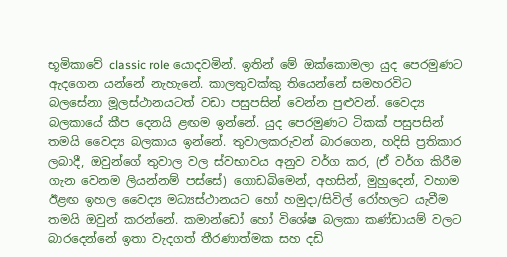භූමිකාවේ classic role යොදවමින්. ඉතින් මේ ඔක්කොමලා යුද පෙරමුණට ඇදගෙන යන්නේ නැහැනේ. කාලතුවක්කු තියෙන්නේ සමහරවිට බලසේනා මූලස්ථානයටත් වඩා පසුපසින් වෙන්න පුළුවන්. වෛද්‍ය බලකායේ කීප දෙනයි ළඟම ඉන්නේ. යුද පෙරමුණට ටිකක් පසුපසින් තමයි වෛද්‍ය බලකාය ඉන්නේ. තුවාලකරුවන් බාරගෙන, හදිසි ප්‍රතිකාර ලබාදී, ඔවුන්ගේ තුවාල වල ස්වභාවය අනුව වර්ග කර, (ඒ වර්ග කිරීම ගැන වෙනම ලියන්නම් පස්සේ) ගොඩබිමෙන්, අහසින්, මුහුදෙන්, වහාම ඊළඟ ඉහල වෛද්‍ය මධ්‍යස්ථානයට හෝ හමුදා/සිවිල් රෝහලට යැවීම තමයි ඔවුන් කරන්නේ. කමාන්ඩෝ හෝ විශේෂ බලකා කණ්ඩායම් වලට බාරදෙන්නේ ඉතා වැදගත් තීරණාත්මක සහ දඩි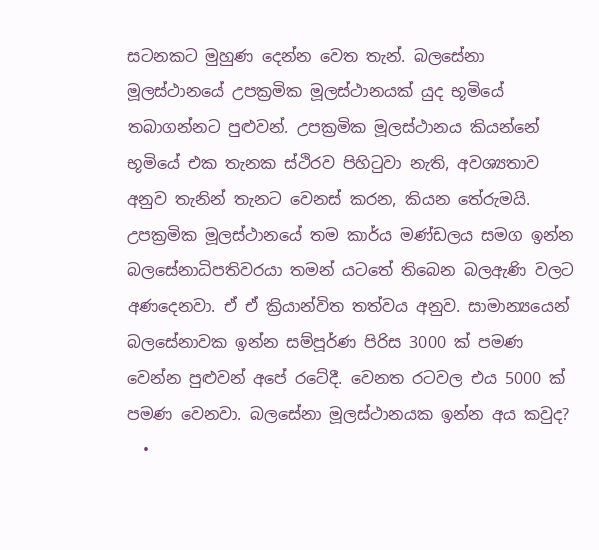සටනකට මුහුණ දෙන්න වෙත තැන්. බලසේනා මූලස්ථානයේ උපක්‍රමික මූලස්ථානයක් යුද භූමියේ තබාගන්නට පුළුවන්. උපක්‍රමික මූලස්ථානය කියන්නේ භූමියේ එක තැනක ස්ථිරව පිහිටුවා නැති, අවශ්‍යතාව අනුව තැනින් තැනට වෙනස් කරන, කියන තේරුමයි. උපක්‍රමික මූලස්ථානයේ තම කාර්ය මණ්ඩලය සමග ඉන්න බලසේනාධිපතිවරයා තමන් යටතේ තිබෙන බලඇණි වලට අණදෙනවා. ඒ ඒ ක්‍රියාන්විත තත්වය අනුව. සාමාන්‍යයෙන් බලසේනාවක ඉන්න සම්පූර්ණ පිරිස 3000 ක් පමණ වෙන්න පුළුවන් අපේ රටේදී. වෙනත රටවල එය 5000 ක් පමණ වෙනවා. බලසේනා මූලස්ථානයක ඉන්න අය කවුද?
  •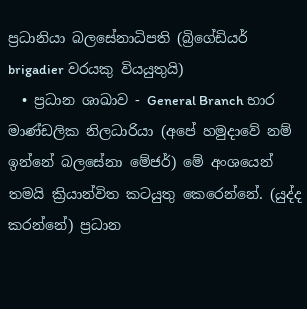ප්‍රධානියා බලසේනාධිපති (බ්‍රිගේඩියර් brigadier වරයකු වියයුතුයි)
  • ප්‍රධාන ශාඛාව - General Branch භාර මාණ්ඩලික නිලධාරියා (අපේ හමුදාවේ නම්  ඉන්නේ බලසේනා මේජර්) මේ අංශයෙන් තමයි ක්‍රියාන්විත කටයුතු කෙරෙන්නේ. (යුද්ද කරන්නේ) ප්‍රධාන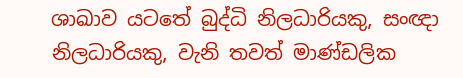ශාඛාව යටතේ බුද්ධි නිලධාරියකු, සංඥා නිලධාරියකු, වැනි තවත් මාණ්ඩලික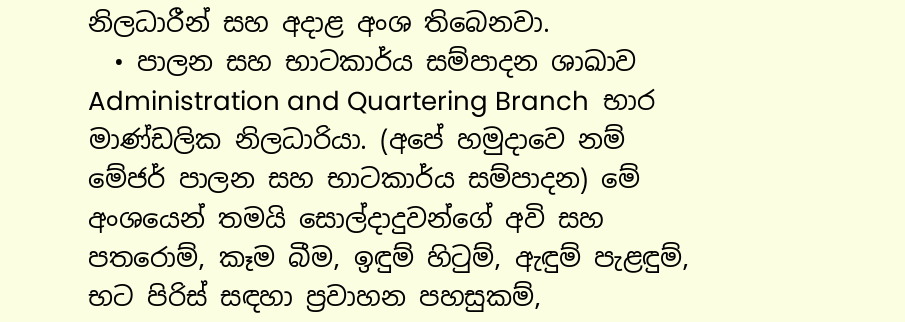නිලධාරීන් සහ අදාළ අංශ තිබෙනවා.
  • පාලන සහ භාටකාර්ය සම්පාදන ශාඛාව Administration and Quartering Branch  භාර මාණ්ඩලික නිලධාරියා. (අපේ හමුදාවෙ නම් මේජර් පාලන සහ භාටකාර්ය සම්පාදන) මේ අංශයෙන් තමයි සොල්දාදුවන්ගේ අවි සහ පතරොම්, කෑම බීම, ඉඳුම් හිටුම්, ඇඳුම් පැළඳුම්, භට පිරිස් සඳහා ප්‍රවාහන පහසුකම්,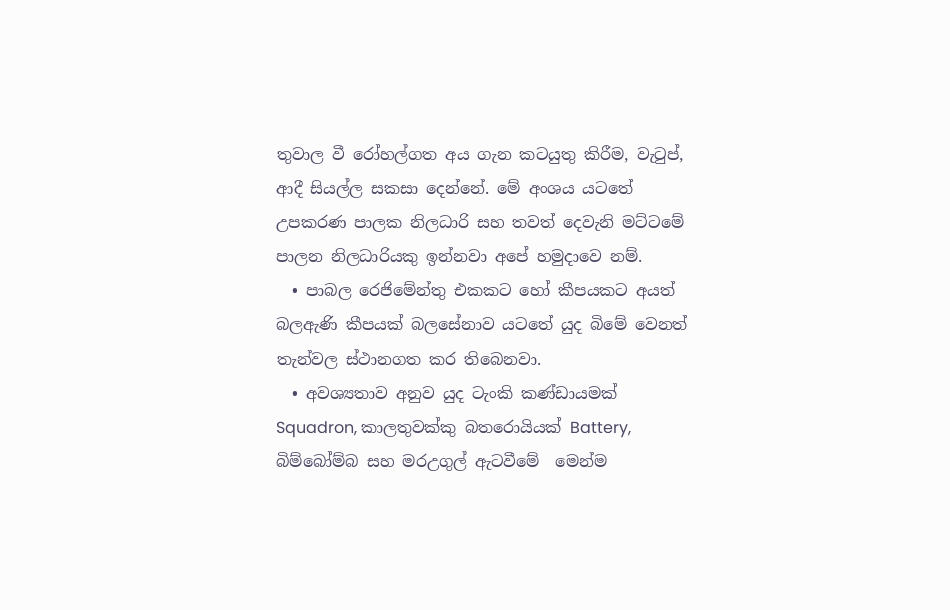තුවාල වී රෝහල්ගත අය ගැන කටයුතු කිරීම, වැටුප්, ආදී සියල්ල සකසා දෙන්නේ. මේ අංශය යටතේ උපකරණ පාලක නිලධාරි සහ තවත් දෙවැනි මට්ටමේ පාලන නිලධාරියකු ඉන්නවා අපේ හමුදාවෙ නම්.
  • පාබල රෙජිමේන්තු එකකට හෝ කීපයකට අයත් බලඇණි කීපයක් බලසේනාව යටතේ යුද බිමේ වෙනත් තැන්වල ස්ථානගත කර තිබෙනවා.
  • අවශ්‍යතාව අනුව යුද ටැංකි කණ්ඩායමක් Squadron, කාලතුවක්කු බතරොයියක් Battery, බිම්බෝම්බ සහ මරඋගුල් ඇටවීමේ  මෙන්ම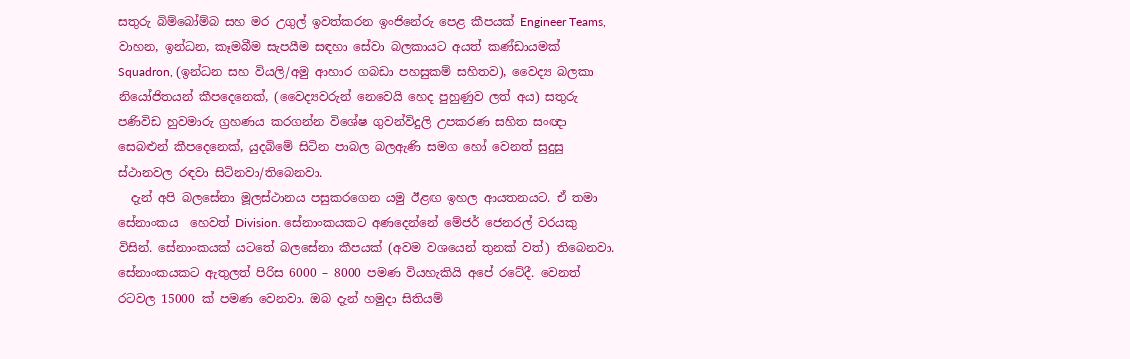සතුරු බිම්බෝම්බ සහ මර උගුල් ඉවත්කරන ඉංජිනේරු පෙළ කීපයක් Engineer Teams, වාහන, ඉන්ධන, කෑමබීම සැපයීම සඳහා සේවා බලකායට අයත් කණ්ඩායමක් Squadron, (ඉන්ධන සහ වියලි/අමු ආහාර ගබඩා පහසුකම් සහිතව), වෛද්‍ය බලකා නියෝජිතයන් කීපදෙනෙක්, (වෛද්‍යවරුන් නෙවෙයි හෙද පුහුණුව ලත් අය) සතුරු පණිවිඩ හුවමාරු ග්‍රහණය කරගන්න විශේෂ ගුවන්විදුලි උපකරණ සහිත සංඥා සෙබළුන් කීපදෙනෙක්, යුදබිමේ සිටින පාබල බලඇණි සමග හෝ වෙනත් සුදුසු ස්ථානවල රඳවා සිටිනවා/තිබෙනවා.
  දැන් අපි බලසේනා මූලස්ථානය පසුකරගෙන යමු ඊළඟ ඉහල ආයතනයට. ඒ තමා සේනාංකය  හෙවත් Division. සේනාංකයකට අණදෙන්නේ මේජර් ජෙනරල් වරයකු විසින්. සේනාංකයක් යටතේ බලසේනා කීපයක් (අවම වශයෙන් තුනක් වත්) තිබෙනවා. සේනාංකයකට ඇතුලත් පිරිස 6000 – 8000 පමණ වියහැකියි අපේ රටේදී. වෙනත් රටවල 15000 ක් පමණ වෙනවා. ඔබ දැන් හමුදා සිතියම්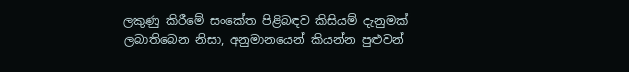ලකුණු කිරීමේ සංකේත පිළිබඳව කිසියම් දැනුමක් ලබාතිබෙන නිසා, අනුමානයෙන් කියන්න පුළුවන්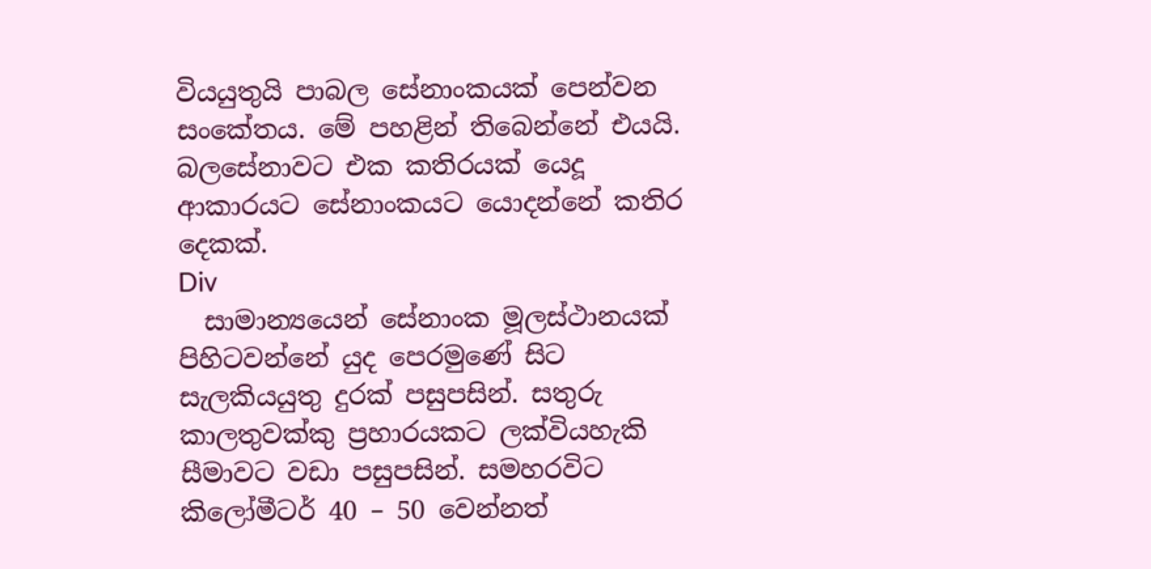වියයුතුයි පාබල සේනාංකයක් පෙන්වන සංකේතය. මේ පහළින් තිබෙන්නේ එයයි. බලසේනාවට එක කතිරයක් යෙදූ ආකාරයට සේනාංකයට යොදන්නේ කතිර දෙකක්.
Div
  සාමාන්‍යයෙන් සේනාංක මූලස්ථානයක් පිහිටවන්නේ යුද පෙරමුණේ සිට සැලකියයුතු දුරක් පසුපසින්. සතුරු කාලතුවක්කු ප්‍රහාරයකට ලක්වියහැකි සීමාවට වඩා පසුපසින්. සමහරවිට කිලෝමීටර් 40 – 50 වෙන්නත්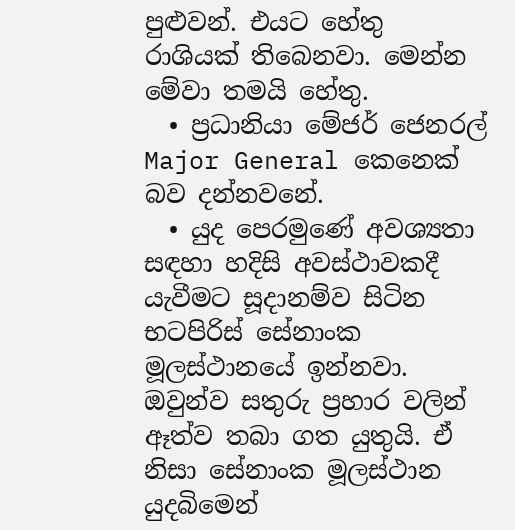පුළුවන්. එයට හේතු රාශියක් තිබෙනවා. මෙන්න මේවා තමයි හේතු.
  • ප්‍රධානියා මේජර් ජෙනරල් Major General කෙනෙක් බව දන්නවනේ.
  • යුද පෙරමුණේ අවශ්‍යතා සඳහා හදිසි අවස්ථාවකදී යැවීමට සූදානම්ව සිටින භටපිරිස් සේනාංක මූලස්ථානයේ ඉන්නවා. ඔවුන්ව සතුරු ප්‍රහාර වලින් ඈත්ව තබා ගත යුතුයි. ඒ නිසා සේනාංක මූලස්ථාන යුදබිමෙන්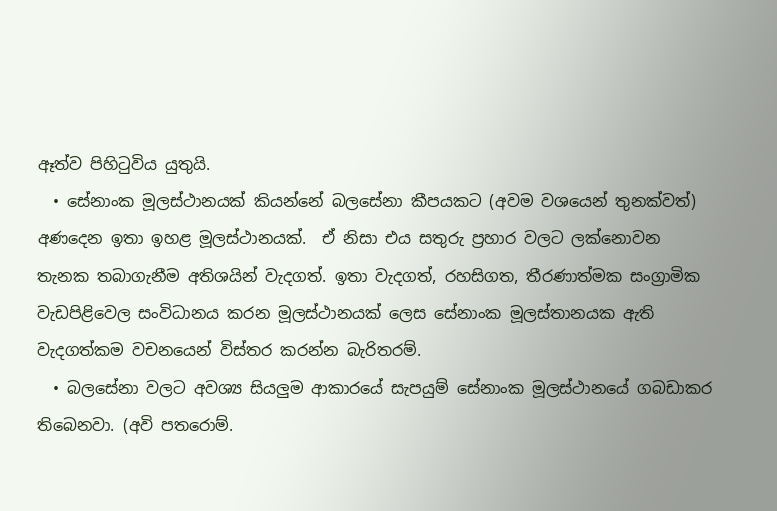ඈත්ව පිහිටුවිය යුතුයි.
  • සේනාංක මූලස්ථානයක් කියන්නේ බලසේනා කීපයකට (අවම වශයෙන් තුනක්වත්) අණදෙන ඉතා ඉහළ මූලස්ථානයක්.  ඒ නිසා එය සතුරු ප්‍රහාර වලට ලක්නොවන තැනක තබාගැනීම අතිශයින් වැදගත්. ඉතා වැදගත්, රහසිගත, තීරණාත්මක සංග්‍රාමික වැඩපිළිවෙල සංවිධානය කරන මූලස්ථානයක් ලෙස සේනාංක මූලස්තානයක ඇති වැදගත්කම වචනයෙන් විස්තර කරන්න බැරිතරම්.
  • බලසේනා වලට අවශ්‍ය සියලුම ආකාරයේ සැපයුම් සේනාංක මූලස්ථානයේ ගබඩාකර තිබෙනවා. (අවි පතරොම්.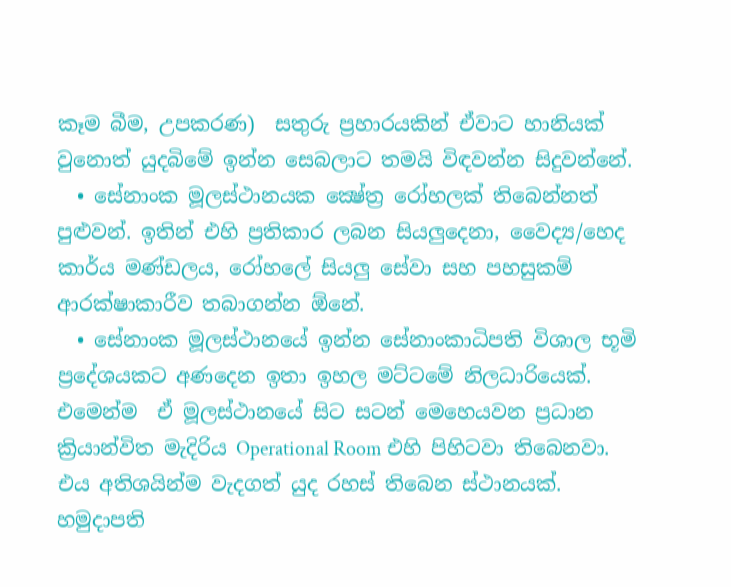කෑම බීම, උපකරණ)  සතුරු ප්‍රහාරයකින් ඒවාට හානියක් වුනොත් යුදබිමේ ඉන්න සෙබලාට තමයි විඳවන්න සිදුවන්නේ.
  • සේනාංක මූලස්ථානයක ක්‍ෂේත්‍ර රෝහලක් තිබෙන්නත් පුළුවන්. ඉතින් එහි ප්‍රතිකාර ලබන සියලුදෙනා, වෛද්‍ය/හෙද කාර්ය මණ්ඩලය, රෝහලේ සියලු සේවා සහ පහසුකම් ආරක්ෂාකාරීව තබාගන්න ඕනේ.
  • සේනාංක මූලස්ථානයේ ඉන්න සේනාංකාධිපති විශාල භූමි ප්‍රදේශයකට අණදෙන ඉතා ඉහල මට්ටමේ නිලධාරියෙක්. එමෙන්ම  ඒ මූලස්ථානයේ සිට සටන් මෙහෙයවන ප්‍රධාන ක්‍රියාන්විත මැදිරිය Operational Room එහි පිහිටවා තිබෙනවා. එය අතිශයින්ම වැදගත් යුද රහස් තිබෙන ස්ථානයක්. හමුදාපති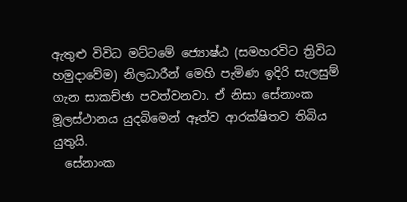ඇතුළු විවිධ මට්ටමේ ජ්‍යොෂ්ඨ (සමහරවිට ත්‍රිවිධ හමුදාවේම) නිලධාරීන් මෙහි පැමිණ ඉදිරි සැලසුම් ගැන සාකච්ඡා පවත්වනවා. ඒ නිසා සේනාංක මූලස්ථානය යුදබිමෙන් ඈත්ව ආරක්ෂිතව තිබිය යුතුයි.
  සේනාංක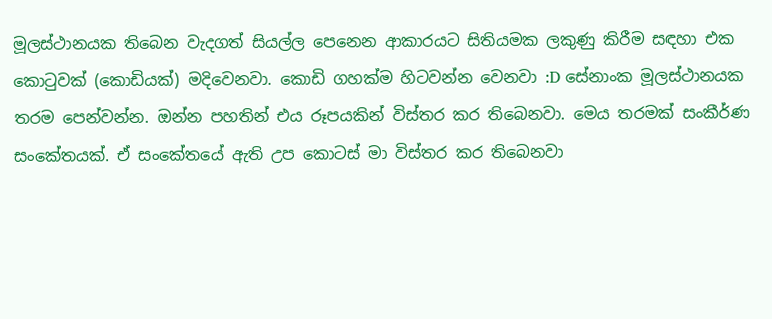මූලස්ථානයක තිබෙන වැදගත් සියල්ල පෙනෙන ආකාරයට සිතියමක ලකුණු කිරීම සඳහා එක කොටුවක් (කොඩියක්) මදිවෙනවා. කොඩි ගහක්ම හිටවන්න වෙනවා :D සේනාංක මූලස්ථානයක තරම පෙන්වන්න. ඔන්න පහතින් එය රූපයකින් විස්තර කර තිබෙනවා. මෙය තරමක් සංකීර්ණ සංකේතයක්. ඒ සංකේතයේ ඇති උප කොටස් මා විස්තර කර තිබෙනවා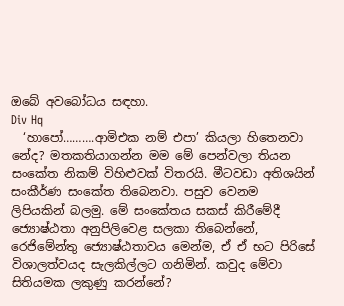ඔබේ අවබෝධය සඳහා.
Div Hq
  ‘හාපෝ……….ආමිඑක නම් එපා’ කියලා හිතෙනවා නේද? මතකතියාගන්න මම මේ පෙන්වලා තියන සංකේත නිකම් විහිළුවක් විතරයි. මීටවඩා අතිශයින් සංකීර්ණ සංකේත තිබෙනවා. පසුව වෙනම ලිපියකින් බලමු. මේ සංකේතය සකස් කිරීමේදී ජ්‍යොෂ්ඨතා අනුපිලිවෙළ සලකා තිබෙන්නේ, රෙජිමේන්තු ජ්‍යොෂ්ඨතාවය මෙන්ම, ඒ ඒ භට පිරිසේ විශාලත්වයද සැලකිල්ලට ගනිමින්. කවුද මේවා සිතියමක ලකුණු කරන්නේ?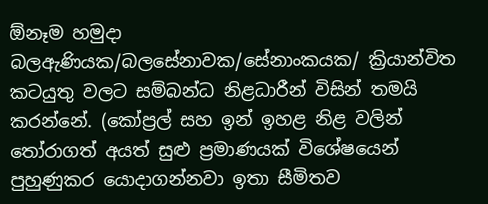ඕනෑම හමුදා බලඇණියක/බලසේනාවක/සේනාංකයක/ ක්‍රියාන්විත කටයුතු වලට සම්බන්ධ නිළධාරීන් විසින් තමයි කරන්නේ. (කෝප්‍රල් සහ ඉන් ඉහළ නිළ වලින් තෝරාගත් අයත් සුළු ප්‍රමාණයක් විශේෂයෙන් පුහුණුකර යොදාගන්නවා ඉතා සීමිතව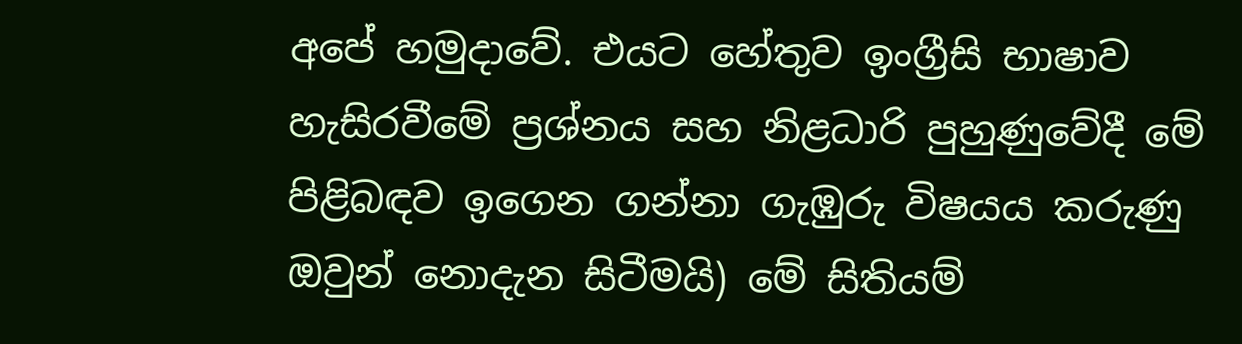අපේ හමුදාවේ. එයට හේතුව ඉංග්‍රීසි භාෂාව හැසිරවීමේ ප්‍රශ්නය සහ නිළධාරි පුහුණුවේදී මේ පිළිබඳව ඉගෙන ගන්නා ගැඹුරු විෂයය කරුණු ඔවුන් නොදැන සිටීමයි) මේ සිතියම්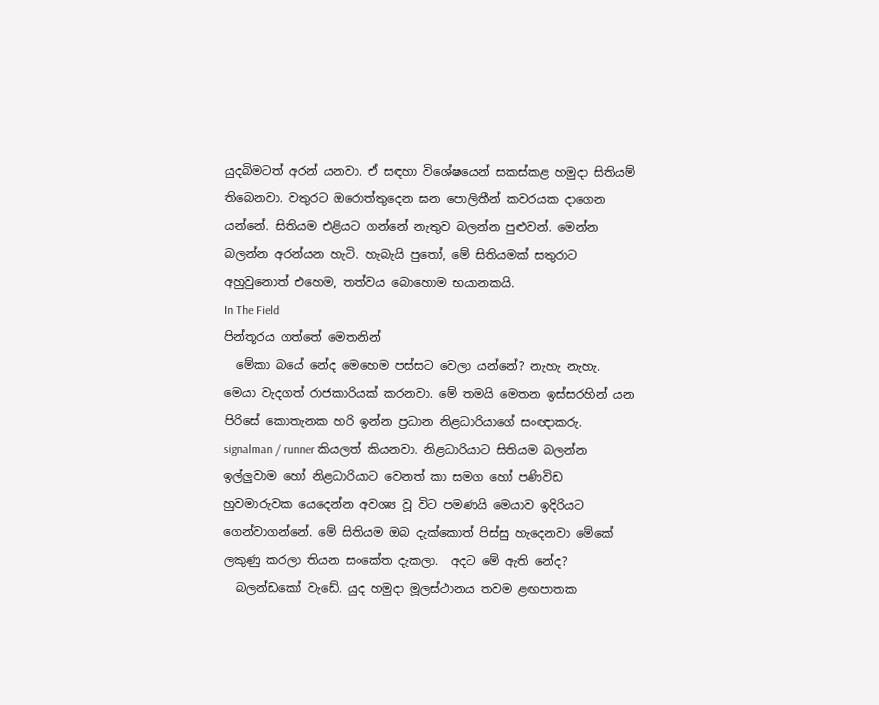යුදබිමටත් අරන් යනවා. ඒ සඳහා විශේෂයෙන් සකස්කළ හමුදා සිතියම් තිබෙනවා. වතුරට ඔරොත්තුදෙන ඝන පොලිතීන් කවරයක දාගෙන යන්නේ. සිතියම එළියට ගන්නේ නැතුව බලන්න පුළුවන්. මෙන්න බලන්න අරන්යන හැටි. හැබැයි පුතෝ, මේ සිතියමක් සතුරාට අහුවුනොත් එහෙම, තත්වය බොහොම භයානකයි.
In The Field
පින්තූරය ගත්තේ මෙතනින්
  මේකා බයේ නේද මෙහෙම පස්සට වෙලා යන්නේ? නැහැ නැහැ. මෙයා වැදගත් රාජකාරියක් කරනවා. මේ තමයි මෙතන ඉස්සරහින් යන පිරිසේ කොතැනක හරි ඉන්න ප්‍රධාන නිළධාරියාගේ සංඥාකරු. signalman / runner කියලත් කියනවා. නිළධාරියාට සිතියම බලන්න ඉල්ලුවාම හෝ නිළධාරියාට වෙනත් කා සමග හෝ පණිවිඩ හුවමාරුවක යෙදෙන්න අවශ්‍ය වූ විට පමණයි මෙයාව ඉදිරියට ගෙන්වාගන්නේ. මේ සිතියම ඔබ දැක්කොත් පිස්සු හැදෙනවා මේකේ ලකුණු කරලා තියන සංකේත දැකලා.  අදට මේ ඇති නේද?
  බලන්ඩකෝ වැඩේ. යුද හමුදා මූලස්ථානය තවම ළඟපාතක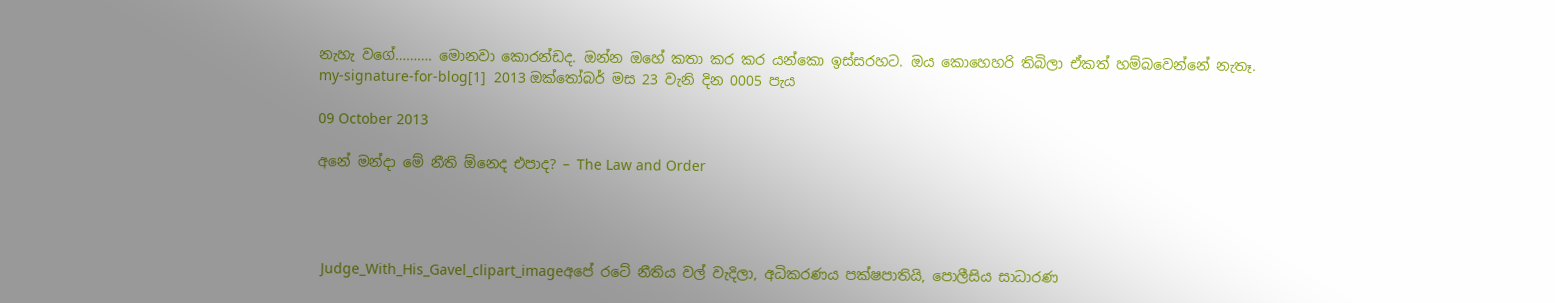නැහැ වගේ………. මොනවා කොරන්ඩද. ඔන්න ඔහේ කතා කර කර යන්කො ඉස්සරහට. ඔය කොහෙහරි තිබිලා ඒකත් හම්බවෙන්නේ නැතෑ.
my-signature-for-blog[1]  2013 ඔක්තෝබර් මස 23 වැනි දින 0005 පැය

09 October 2013

අනේ මන්දා මේ නීති ඕනෙද එපාද? – The Law and Order




 Judge_With_His_Gavel_clipart_imageඅපේ රටේ නීතිය වල් වැදිලා, අධිකරණය පක්ෂපාතියි, පොලීසිය සාධාරණ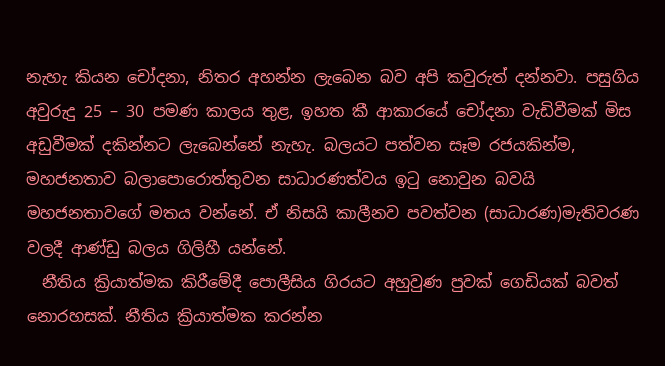නැහැ කියන චෝදනා, නිතර අහන්න ලැබෙන බව අපි කවුරුත් දන්නවා. පසුගිය අවුරුදු 25 – 30 පමණ කාලය තුළ, ඉහත කී ආකාරයේ චෝදනා වැඩිවීමක් මිස අඩුවීමක් දකින්නට ලැබෙන්නේ නැහැ. බලයට පත්වන සෑම රජයකින්ම, මහජනතාව බලාපොරොත්තුවන සාධාරණත්වය ඉටු නොවුන බවයි මහජනතාවගේ මතය වන්නේ. ඒ නිසයි කාලීනව පවත්වන (සාධාරණ)මැතිවරණ වලදී ආණ්ඩු බලය ගිලිහී යන්නේ.
  නීතිය ක්‍රියාත්මක කිරීමේදී පොලීසිය ගිරයට අහුවුණ පුවක් ගෙඩියක් බවත් නොරහසක්. නීතිය ක්‍රියාත්මක කරන්න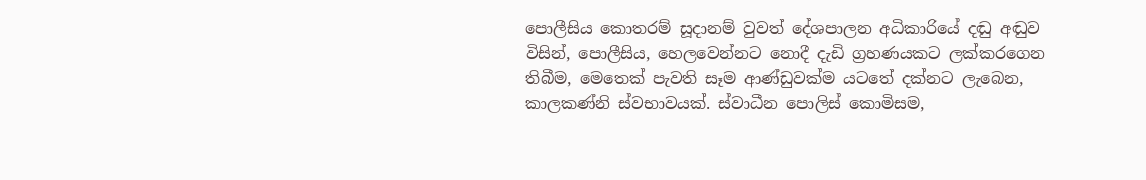පොලීසිය කොතරම් සූදානම් වුවත් දේශපාලන අධිකාරියේ දඬු අඬුව විසින්, පොලීසිය, හෙලවෙන්නට නොදී දැඩි ග්‍රහණයකට ලක්කරගෙන තිබීම, මෙතෙක් පැවති සෑම ආණ්ඩුවක්ම යටතේ දක්නට ලැබෙන, කාලකණ්නි ස්වභාවයක්. ස්වාධීන පොලිස් කොමිසම,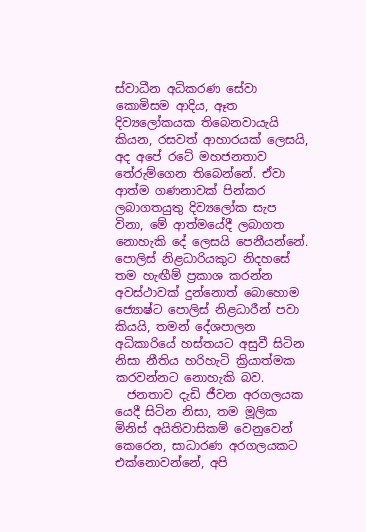ස්වාධීන අධිකරණ සේවා කොමිසම ආදිය, ඈත දිව්‍යලෝකයක තිබෙනවායැයි කියන, රසවත් ආහාරයක් ලෙසයි, අද අපේ රටේ මහජනතාව තේරුම්ගෙන තිබෙන්නේ. ඒවා ආත්ම ගණනාවක් පින්කර ලබාගතයුතු දිව්‍යලෝක සැප විනා, මේ ආත්මයේදී ලබාගත නොහැකි දේ ලෙසයි පෙනීයන්නේ. පොලිස් නිළධාරියකුට නිදහසේ තම හැඟීම් ප්‍රකාශ කරන්න අවස්ථාවක් දුන්නොත් බොහොම ජ්‍යොෂ්ට පොලිස් නිළධාරීන් පවා කියයි, තමන් දේශපාලන අධිකාරියේ හස්තයට අසුවී සිටින නිසා නීතිය හරිහැටි ක්‍රියාත්මක කරවන්නට නොහැකි බව.
  ජනතාව දැඩි ජීවන අරගලයක යෙදී සිටින නිසා, තම මූලික මිනිස් අයිතිවාසිකම් වෙනුවෙන් කෙරෙන, සාධාරණ අරගලයකට එක්නොවන්නේ, අපි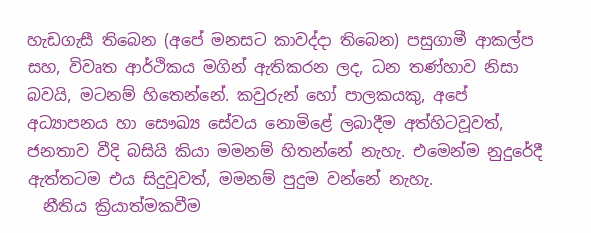හැඩගැසී තිබෙන (අපේ මනසට කාවද්දා තිබෙන) පසුගාමී ආකල්ප සහ, විවෘත ආර්ථිකය මගින් ඇතිකරන ලද, ධන තණ්හාව නිසා බවයි, මටනම් හිතෙන්නේ. කවුරුන් හෝ පාලකයකු, අපේ අධ්‍යාපනය හා සෞඛ්‍ය සේවය නොමිළේ ලබාදීම අත්හිටවූවත්, ජනතාව වීදි බසියි කියා මමනම් හිතන්නේ නැහැ. එමෙන්ම නුදුරේදී ඇත්තටම එය සිදුවූවත්, මමනම් පුදුම වන්නේ නැහැ.
  නීතිය ක්‍රියාත්මකවීම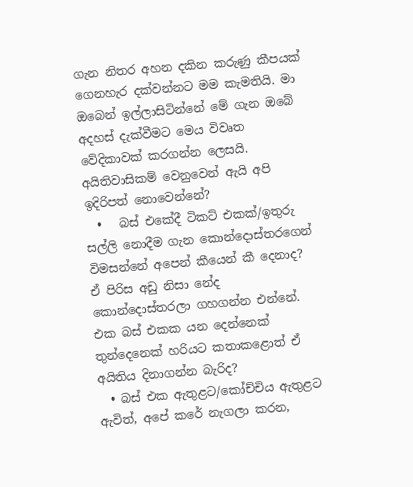ගැන නිතර අහන දකින කරුණු කීපයක් ගෙනහැර දක්වන්නට මම කැමතියි. මා ඔබෙන් ඉල්ලාසිටින්නේ මේ ගැන ඔබේ අදහස් දැක්වීමට මෙය විවෘත වේදිකාවක් කරගන්න ලෙසයි.
අයිතිවාසිකම් වෙනුවෙන් ඇයි අපි ඉදිරිපත් නොවෙන්නේ?
  •   බස් එකේදී ටිකට් එකක්/ඉතුරු සල්ලි නොදීම ගැන කොන්දොස්තරගෙන් විමසන්නේ අපෙන් කීයෙන් කී දෙනාද? ඒ පිරිස අඩු නිසා නේද කොන්දොස්තරලා ගහගන්න එන්නේ. එක බස් එකක යන දෙන්නෙක් තුන්දෙනෙක් හරියට කතාකළොත් ඒ අයිතිය දිනාගන්න බැරිද?
  • බස් එක ඇතුළට/කෝච්චිය ඇතුළට ඇවිත්, අපේ කරේ නැගලා කරන,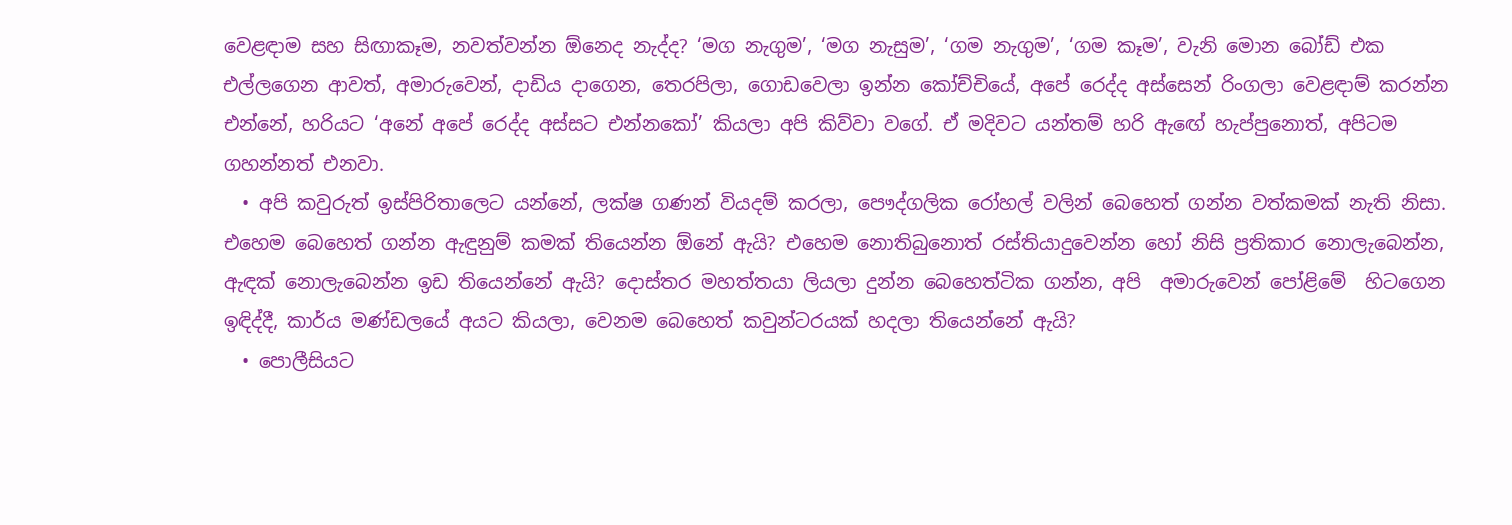වෙළඳාම සහ සිඟාකෑම, නවත්වන්න ඕනෙද නැද්ද? ‘මග නැගුම’, ‘මග නැසුම’, ‘ගම නැගුම’, ‘ගම කෑම’, වැනි මොන බෝඩ් එක එල්ලගෙන ආවත්, අමාරුවෙන්, දාඩිය දාගෙන, තෙරපිලා, ගොඩවෙලා ඉන්න කෝච්චියේ, අපේ රෙද්ද අස්සෙන් රිංගලා වෙළඳාම් කරන්න එන්නේ, හරියට ‘අනේ අපේ රෙද්ද අස්සට එන්නකෝ’ කියලා අපි කිව්වා වගේ. ඒ මදිවට යන්තම් හරි ඇඟේ හැප්පුනොත්, අපිටම ගහන්නත් එනවා.
  • අපි කවුරුත් ඉස්පිරිතාලෙට යන්නේ, ලක්ෂ ගණන් වියදම් කරලා, පෞද්ගලික රෝහල් වලින් බෙහෙත් ගන්න වත්කමක් නැති නිසා. එහෙම බෙහෙත් ගන්න ඇඳුනුම් කමක් තියෙන්න ඕනේ ඇයි? එහෙම නොතිබුනොත් රස්තියාදුවෙන්න හෝ නිසි ප්‍රතිකාර නොලැබෙන්න, ඇඳක් නොලැබෙන්න ඉඩ තියෙන්නේ ඇයි? දොස්තර මහත්තයා ලියලා දුන්න බෙහෙත්ටික ගන්න, අපි  අමාරුවෙන් පෝළිමේ  හිටගෙන ඉඳිද්දී, කාර්ය මණ්ඩලයේ අයට කියලා, වෙනම බෙහෙත් කවුන්ටරයක් හදලා තියෙන්නේ ඇයි?
  • පොලීසියට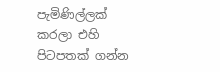පැමිණිල්ලක් කරලා එහි පිටපතක් ගන්න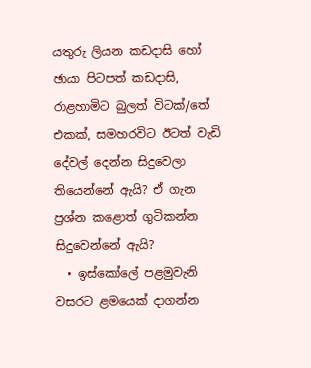යතුරු ලියන කඩදාසි හෝ ඡායා පිටපත් කඩදාසි, රාළහාමිට බුලත් විටක්/තේ එකක්, සමහරවිට ඊටත් වැඩි දේවල් දෙන්න සිදුවෙලා තියෙන්නේ ඇයි? ඒ ගැන ප්‍රශ්න කළොත් ගුටිකන්න සිදුවෙන්නේ ඇයි?
  • ඉස්කෝලේ පළමුවැනි වසරට ළමයෙක් දාගන්න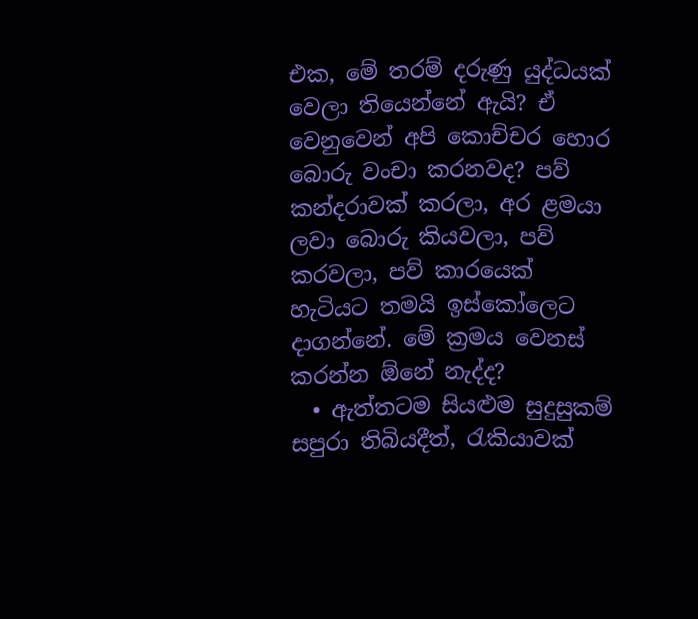එක, මේ තරම් දරුණු යුද්ධයක් වෙලා තියෙන්නේ ඇයි? ඒ වෙනුවෙන් අපි කොච්චර හොර බොරු වංචා කරනවද? පව් කන්දරාවක් කරලා, අර ළමයා ලවා බොරු කියවලා, පව් කරවලා, පව් කාරයෙක් හැටියට තමයි ඉස්කෝලෙට දාගන්නේ. මේ ක්‍රමය වෙනස් කරන්න ඕනේ නැද්ද?
  • ඇත්තටම සියළුම සුදුසුකම් සපුරා තිබියදීත්, රැකියාවක්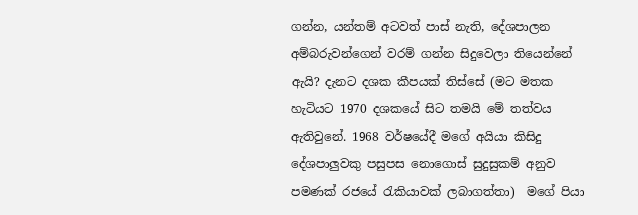ගන්න, යන්තම් අටවත් පාස් නැති, දේශපාලන අම්බරුවන්ගෙන් වරම් ගන්න සිදුවෙලා තියෙන්නේ ඇයි? දැනට දශක කීපයක් තිස්සේ (මට මතක හැටියට 1970 දශකයේ සිට තමයි මේ තත්වය ඇතිවුනේ. 1968 වර්ෂයේදී මගේ අයියා කිසිදු දේශපාලුවකු පසුපස නොගොස් සුදුසුකම් අනුව පමණක් රජයේ රැකියාවක් ලබාගත්තා)  මගේ පියා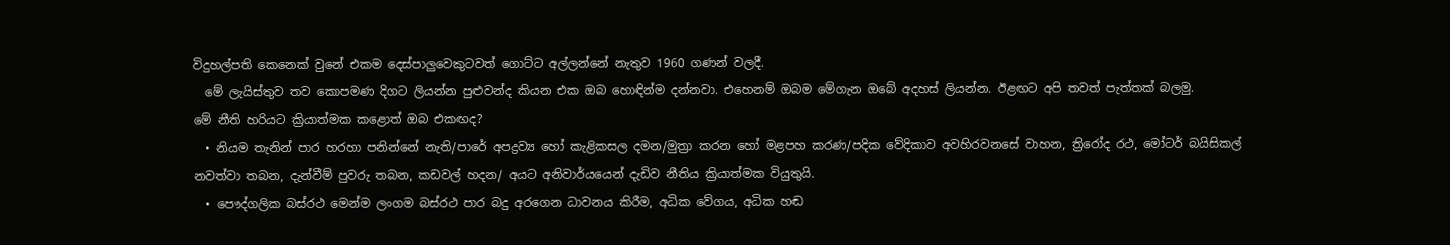විදුහල්පති කෙනෙක් වුනේ එකම දෙස්පාලුවෙකුටවත් ගොට්ට අල්ලන්නේ නැතුව 1960 ගණන් වලදී.
  මේ ලැයිස්තුව තව කොපමණ දිගට ලියන්න පුළුවන්ද කියන එක ඔබ හොඳින්ම දන්නවා. එහෙනම් ඔබම මේගැන ඔබේ අදහස් ලියන්න. ඊළඟට අපි තවත් පැත්තක් බලමු.
මේ නීති හරියට ක්‍රියාත්මක කළොත් ඔබ එකඟද?
  • නියම තැනින් පාර හරහා පනින්නේ නැති/පාරේ අපද්‍රව්‍ය හෝ කැළිකසල දමන/මුත්‍රා කරන හෝ මළපහ කරණ/පදික වේදිකාව අවහිරවනසේ වාහන, ත්‍රිරෝද රථ, මෝටර් බයිසිකල් නවත්වා තබන, දැන්වීම් පුවරු තබන, කඩවල් හදන/ අයට අනිවාර්යයෙන් දැඩිව නීතිය ක්‍රියාත්මක වියුතුයි.
  • පෞද්ගලික බස්රථ මෙන්ම ලංගම බස්රථ පාර බදු අරගෙන ධාවනය කිරීම, අධික වේගය, අධික හඬ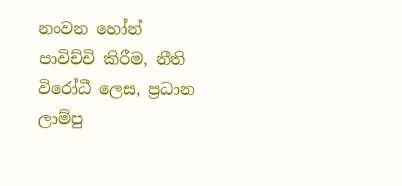නංවන හෝන්  පාවිච්චි කිරීම, නීති විරෝධී ලෙස, ප්‍රධාන ලාම්පු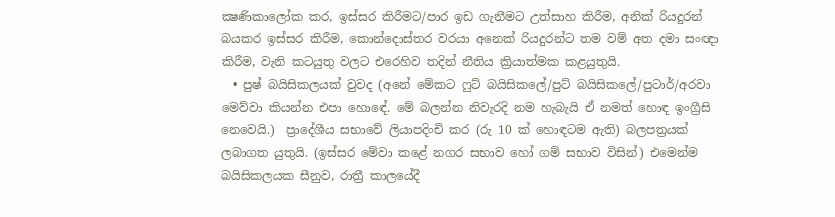ක්‍ෂණිකාලෝක කර, ඉස්සර කිරීමට/පාර ඉඩ ගැනීමට උත්සාහ කිරීම, අනික් රියදුරන් බයකර ඉස්සර කිරීම, කොන්දොස්තර වරයා අනෙක් රියදුරන්ට තම වම් අත දමා සංඥා කිරීම, වැනි කටයුතු වලට එරෙහිව තදින් නීතිය ක්‍රියාත්මක කළයුතුයි.
  • පුෂ් බයිසිකලයක් වුවද (අනේ මේකට ෆුට් බයිසිකලේ/පුට් බයිසිකලේ/පුටාර්/අරවා මෙව්වා කියන්න එපා හොඳේ. මේ බලන්න නිවැරදි නම හැබැයි ඒ නමත් හොඳ ඉංග්‍රීසි නෙවෙයි.)  ප්‍රාදේශීය සභාවේ ලියාපදිංචි කර (රු 10 ක් හොඳටම ඇති) බලපත්‍රයක් ලබාගත යුතුයි. (ඉස්සර මේවා කළේ නගර සභාව හෝ ගම් සභාව විසින්) එමෙන්ම බයිසිකලයක සීනුව, රාත්‍රී කාලයේදී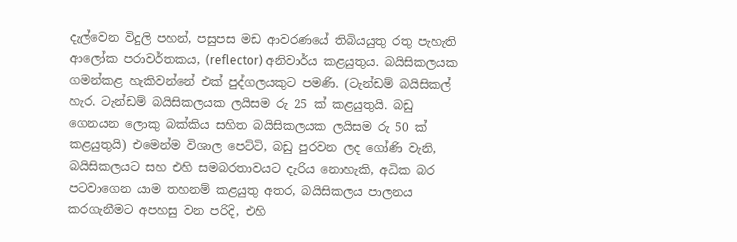දැල්වෙන විදුලි පහන්, පසුපස මඩ ආවරණයේ තිබියයුතු රතු පැහැති ආලෝක පරාවර්තකය, (reflector) අනිවාර්ය කළයුතුය. බයිසිකලයක ගමන්කළ හැකිවන්නේ එක් පුද්ගලයකුට පමණි. (ටැන්ඩම් බයිසිකල් හැර. ටැන්ඩම් බයිසිකලයක ලයිසම රු 25 ක් කළයුතුයි. බඩු ගෙනයන ලොකු බක්කිය සහිත බයිසිකලයක ලයිසම රු 50 ක් කළයුතුයි) එමෙන්ම විශාල පෙට්ටි, බඩු පුරවන ලද ගෝණි වැනි, බයිසිකලයට සහ එහි සමබරතාවයට දැරිය නොහැකි, අධික බර පටවාගෙන යාම තහනම් කළයුතු අතර, බයිසිකලය පාලනය කරගැනීමට අපහසු වන පරිදි, එහි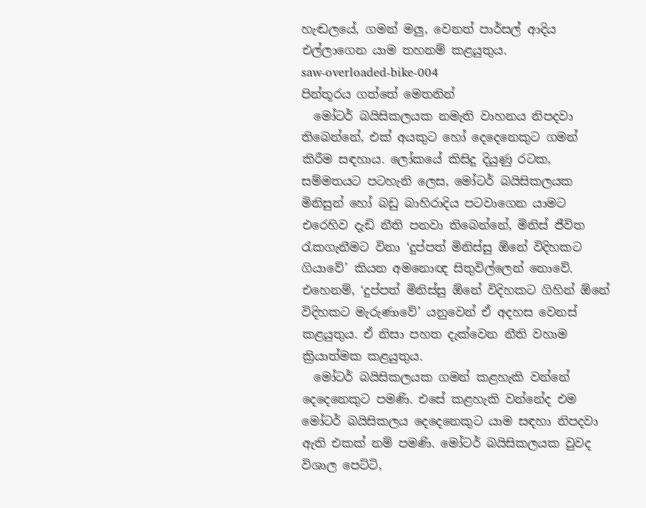හැඬලයේ, ගමන් මලු, වෙනත් පාර්සල් ආදිය එල්ලාගෙන යාම තහනම් කළයුතුය.
saw-overloaded-bike-004
පින්තූරය ගත්තේ මෙතනින්
  මෝටර් බයිසිකලයක නමැති වාහනය නිපදවා තිබෙන්නේ, එක් අයකුට හෝ දෙදෙනෙකුට ගමන් කිරීම සඳහාය. ලෝකයේ කිසිදු දියුණු රටක, සම්මතයට පටහැනි ලෙස, මෝටර් බයිසිකලයක මිනිසුන් හෝ බඩු බාහිරාදිය පටවාගෙන යාමට එරෙහිව දැඩි නීති පනවා තිබෙන්නේ, මිනිස් ජීවිත රැකගැනීමට විනා ‘දුප්පත් මිනිස්සු ඕනේ විදිහකට ගියාවේ’ කියන අමනොඥ සිතුවිල්ලෙන් නොවේ. එහෙනම්, ‘දුප්පත් මිනිස්සු ඕනේ විදිහකට ගිහින් ඕනේ විදිහකට මැරුණාවේ’ යනුවෙන් ඒ අදහස වෙනස් කළයුතුය. ඒ නිසා පහත දැක්වෙන නීති වහාම ක්‍රියාත්මක කළයුතුය.
  මෝටර් බයිසිකලයක ගමන් කළහැකි වන්නේ දෙදෙනෙකුට පමණි. එසේ කළහැකි වන්නේද එම මෝටර් බයිසිකලය දෙදෙනෙකුට යාම සඳහා නිපදවා ඇති එකක් නම් පමණි. මෝටර් බයිසිකලයක වුවද විශාල පෙට්ටි,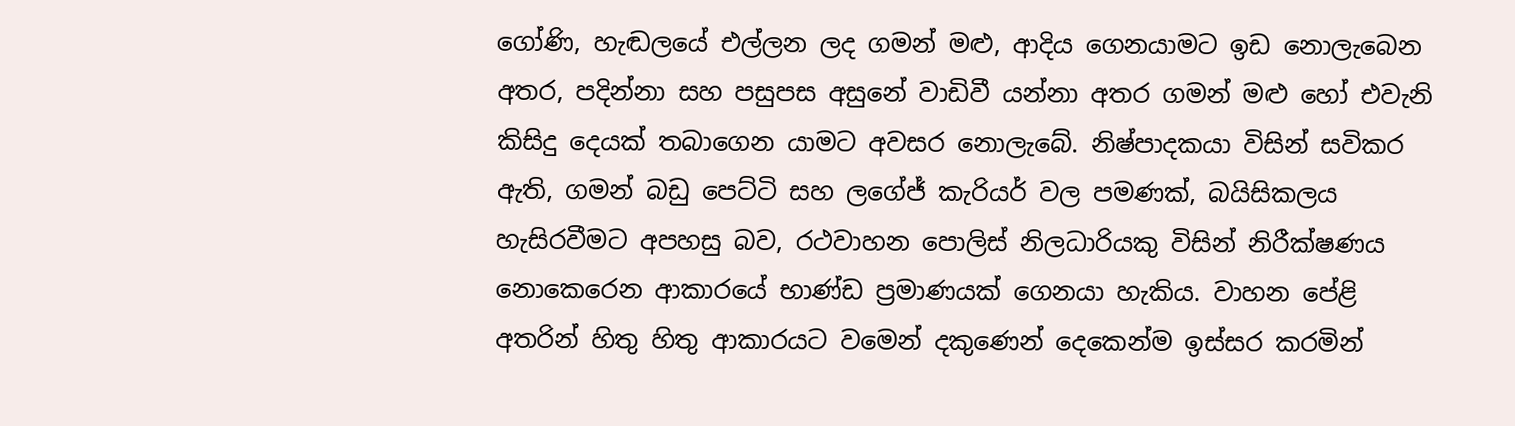ගෝණි, හැඬලයේ එල්ලන ලද ගමන් මළු, ආදිය ගෙනයාමට ඉඩ නොලැබෙන අතර, පදින්නා සහ පසුපස අසුනේ වාඩිවී යන්නා අතර ගමන් මළු හෝ එවැනි කිසිදු දෙයක් තබාගෙන යාමට අවසර නොලැබේ. නිෂ්පාදකයා විසින් සවිකර ඇති, ගමන් බඩු පෙට්ටි සහ ලගේජ් කැරියර් වල පමණක්, බයිසිකලය හැසිරවීමට අපහසු බව, රථවාහන පොලිස් නිලධාරියකු විසින් නිරීක්ෂණය නොකෙරෙන ආකාරයේ භාණ්ඩ ප්‍රමාණයක් ගෙනයා හැකිය. වාහන පේළි අතරින් හිතු හිතු ආකාරයට වමෙන් දකුණෙන් දෙකෙන්ම ඉස්සර කරමින්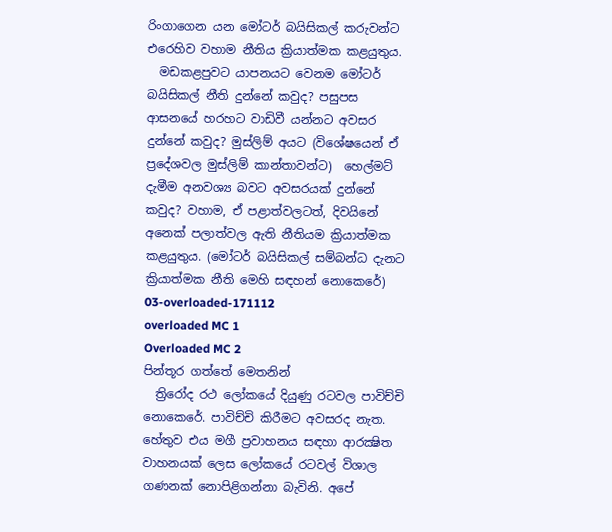රිංගාගෙන යන මෝටර් බයිසිකල් කරුවන්ට එරෙහිව වහාම නීතිය ක්‍රියාත්මක කළයුතුය.
  මඩකළපුවට යාපනයට වෙනම මෝටර් බයිසිකල් නීති දුන්නේ කවුද? පසුපස ආසනයේ හරහට වාඩිවී යන්නට අවසර දුන්නේ කවුද? මුස්ලිම් අයට (විශේෂයෙන් ඒ ප්‍රදේශවල මුස්ලිම් කාන්තාවන්ට)  හෙල්මට් දැමීම අනවශ්‍ය බවට අවසරයක් දුන්නේ කවුද? වහාම, ඒ පළාත්වලටත්, දිවයිනේ අනෙක් පලාත්වල ඇති නීතියම ක්‍රියාත්මක කළයුතුය. (මෝටර් බයිසිකල් සම්බන්ධ දැනට ක්‍රියාත්මක නීති මෙහි සඳහන් නොකෙරේ)
03-overloaded-171112
overloaded MC 1
Overloaded MC 2
පින්තූර ගත්තේ මෙතනින්
  ත්‍රිරෝද රථ ලෝකයේ දියුණු රටවල පාවිච්චි නොකෙරේ. පාවිච්චි කිරීමට අවසරද නැත. හේතුව එය මගී ප්‍රවාහනය සඳහා ආරක්‍ෂිත වාහනයක් ලෙස ලෝකයේ රටවල් විශාල ගණනක් නොපිළිගන්නා බැවිනි. අපේ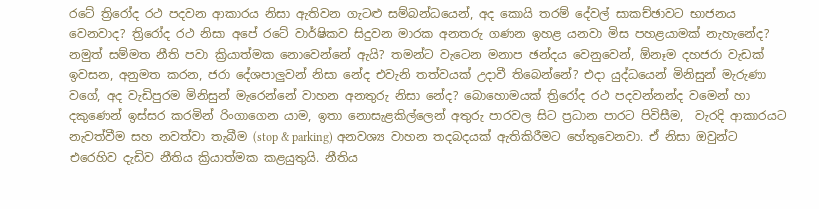රටේ ත්‍රිරෝද රථ පදවන ආකාරය නිසා ඇතිවන ගැටළු සම්බන්ධයෙන්, අද කොයි තරම් දේවල් සාකච්ඡාවට භාජනය වෙනවාද? ත්‍රිරෝද රථ නිසා අපේ රටේ වාර්ෂිකව සිදුවන මාරක අනතරු ගණන ඉහළ යනවා මිස පහළයාමක් නැහැනේද? නමුත් සම්මත නීති පවා ක්‍රියාත්මක නොවෙන්නේ ඇයි? තමන්ට වැටෙන මනාප ඡන්දය වෙනුවෙන්, ඕනෑම දහජරා වැඩක් ඉවසන, අනුමත කරන, ජරා දේශපාලුවන් නිසා නේද එවැනි තත්වයක් උදාවී තිබෙන්නේ? එදා යුද්ධයෙන් මිනිසුන් මැරුණා වගේ, අද වැඩිපුරම මිනිසුන් මැරෙන්නේ වාහන අනතුරු නිසා නේද? බොහොමයක් ත්‍රිරෝද රථ පදවන්නන්ද වමෙන් හා දකුණෙන් ඉස්සර කරමින් රිංගාගෙන යාම, ඉතා නොසැළකිල්ලෙන් අතුරු පාරවල සිට ප්‍රධාන පාරට පිවිසීම,  වැරදි ආකාරයට නැවත්වීම සහ නවත්වා තැබීම (stop & parking) අනවශ්‍ය වාහන තදබදයක් ඇතිකිරීමට හේතුවෙනවා. ඒ නිසා ඔවුන්ට එරෙහිව දැඩිව නීතිය ක්‍රියාත්මක කළයුතුයි. නීතිය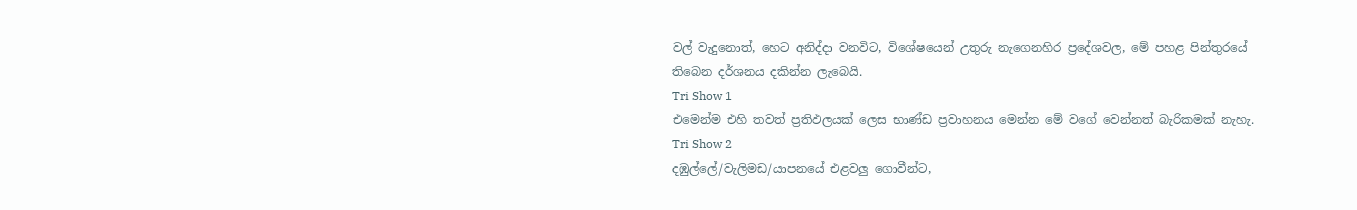වල් වැදුනොත්, හෙට අනිද්දා වනවිට, විශේෂයෙන් උතුරු නැගෙනහිර ප්‍රදේශවල, මේ පහළ පින්තුරයේ තිබෙන දර්ශනය දකින්න ලැබෙයි.
Tri Show 1
එමෙන්ම එහි තවත් ප්‍රතිඵලයක් ලෙස භාණ්ඩ ප්‍රවාහනය මෙන්න මේ වගේ වෙන්නත් බැරිකමක් නැහැ.
Tri Show 2
දඹුල්ලේ/වැලිමඩ/යාපනයේ එළවලු ගොවීන්ට,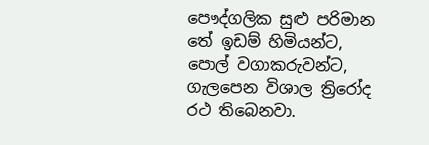පෞද්ගලික සුළු පරිමාන තේ ඉඩම් හිමියන්ට, පොල් වගාකරුවන්ට, ගැලපෙන විශාල ත්‍රිරෝද රථ තිබෙනවා.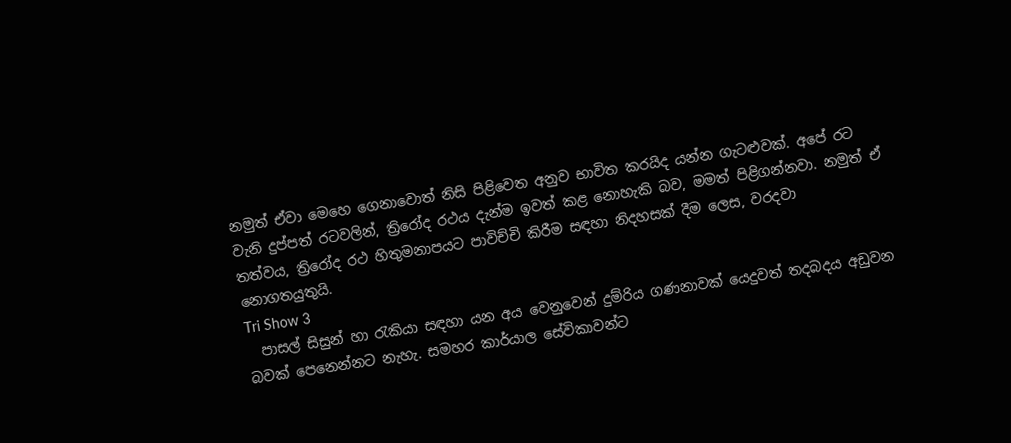නමුත් ඒවා මෙහෙ ගෙනාවොත් නිසි පිළිවෙත අනුව භාවිත කරයිද යන්න ගැටළුවක්. අපේ රට වැනි දුප්පත් රටවලින්, ත්‍රිරෝද රථය දැන්ම ඉවත් කළ නොහැකි බව, මමත් පිළිගන්නවා. නමුත් ඒ තත්වය, ත්‍රිරෝද රථ හිතුමනාපයට පාවිච්චි කිරීම සඳහා නිදහසක් දීම ලෙස, වරදවා නොගතයුතුයි.
Tri Show 3
  පාසල් සිසුන් හා රැකියා සඳහා යන අය වෙනුවෙන් දුම්රිය ගණනාවක් යෙදුවත් තදබදය අඩුවන බවක් පෙනෙන්නට නැහැ. සමහර කාර්යාල සේවිකාවන්ට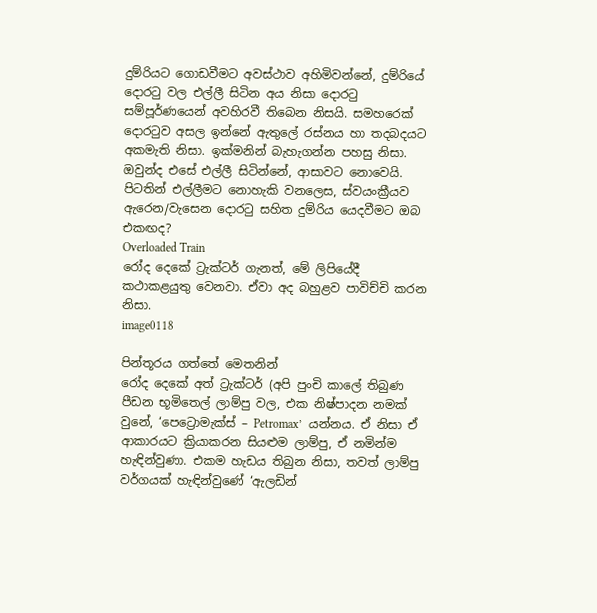දුම්රියට ගොඩවීමට අවස්ථාව අහිමිවන්නේ, දුම්රියේ දොරටු වල එල්ලී සිටින අය නිසා දොරටු සම්පූර්ණයෙන් අවහිරවී තිබෙන නිසයි. සමහරෙක් දොරටුව අසල ඉන්නේ ඇතුලේ රස්නය හා තදබදයට අකමැති නිසා. ඉක්මනින් බැහැගන්න පහසු නිසා.  ඔවුන්ද එසේ එල්ලී සිටින්නේ, ආසාවට නොවෙයි. පිටතින් එල්ලීමට නොහැකි වනලෙස, ස්වයංක්‍රීයව ඇරෙන/වැසෙන දොරටු සහිත දුම්රිය යෙදවීමට ඔබ එකඟද?
Overloaded Train
රෝද දෙකේ ට්‍රැක්ටර් ගැනත්, මේ ලිපියේදී කථාකළයුතු වෙනවා. ඒවා අද බහුළව පාවිච්චි කරන නිසා.
image0118

පින්තූරය ගත්තේ මෙතනින්
රෝද දෙකේ අත් ට්‍රැක්ටර් (අපි පුංචි කාලේ තිබුණ පීඩන භූමිතෙල් ලාම්පු වල, එක නිෂ්පාදන නමක් වුනේ, ‘පෙට්‍රොමැක්ස් – Petromax’  යන්නය. ඒ නිසා ඒ ආකාරයට ක්‍රියාකරන සියළුම ලාම්පු, ඒ නමින්ම හැඳින්වුණා. එකම හැඩය තිබුන නිසා, තවත් ලාම්පු වර්ගයක් හැඳින්වුණේ ‘ඇලඩින්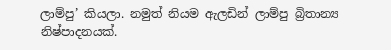ලාම්පු’ කියලා. නමුත් නියම ඇලඩින් ලාම්පු බ්‍රිතාන්‍ය නිෂ්පාදනයක්.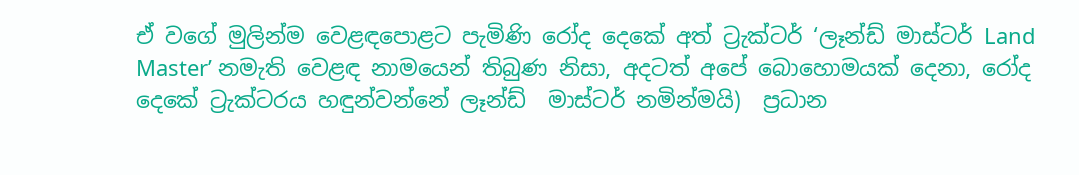ඒ වගේ මුලින්ම වෙළඳපොළට පැමිණි රෝද දෙකේ අත් ට්‍රැක්ටර් ‘ලෑන්ඩ් මාස්ටර් Land Master’ නමැති වෙළඳ නාමයෙන් තිබුණ නිසා, අදටත් අපේ බොහොමයක් දෙනා, රෝද දෙකේ ට්‍රැක්ටරය හඳුන්වන්නේ ලෑන්ඩ්  මාස්ටර් නමින්මයි)  ප්‍රධාන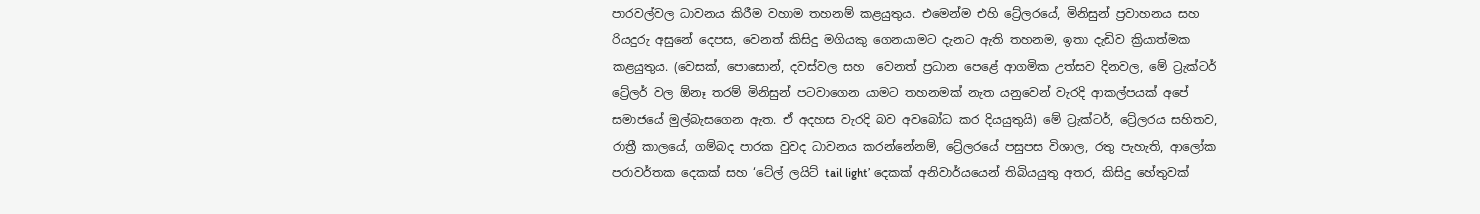පාරවල්වල ධාවනය කිරීම වහාම තහනම් කළයුතුය. එමෙන්ම එහි ට්‍රේලරයේ, මිනිසුන් ප්‍රවාහනය සහ රියදුරු අසුනේ දෙපස, වෙනත් කිසිදු මගියකු ගෙනයාමට දැනට ඇති තහනම, ඉතා දැඩිව ක්‍රියාත්මක කළයුතුය. (වෙසක්, පොසොන්, දවස්වල සහ  වෙනත් ප්‍රධාන පෙළේ ආගමික උත්සව දිනවල, මේ ට්‍රැක්ටර් ට්‍රේලර් වල ඕනෑ තරම් මිනිසුන් පටවාගෙන යාමට තහනමක් නැත යනුවෙන් වැරදි ආකල්පයක් අපේ සමාජයේ මුල්බැසගෙන ඇත. ඒ අදහස වැරදි බව අවබෝධ කර දියයුතුයි) මේ ට්‍රැක්ටර්, ට්‍රේලරය සහිතව, රාත්‍රී කාලයේ, ගම්බද පාරක වුවද ධාවනය කරන්නේනම්, ට්‍රේලරයේ පසුපස විශාල, රතු පැහැති, ආලෝක පරාවර්තක දෙකක් සහ ‘ටේල් ලයිට් tail light’ දෙකක් අනිවාර්යයෙන් තිබියයුතු අතර, කිසිදු හේතුවක්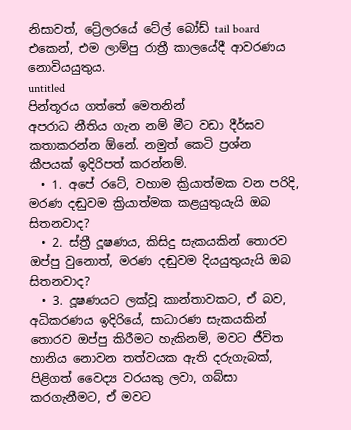නිසාවත්, ට්‍රේලරයේ ටේල් බෝඩ් tail board එකෙන්, එම ලාම්පු රාත්‍රී කාලයේදී ආවරණය නොවියයුතුය.
untitled
පින්තූරය ගත්තේ මෙතනින්
අපරාධ නීතිය ගැන නම් මීට වඩා දීර්ඝව කතාකරන්න ඕනේ. නමුත් කෙටි ප්‍රශ්න කීපයක් ඉදිරිපත් කරන්නම්.
  • 1. අපේ රටේ, වහාම ක්‍රියාත්මක වන පරිදි, මරණ දඬුවම ක්‍රියාත්මක කළයුතුයැයි ඔබ සිතනවාද?
  • 2. ස්ත්‍රී දූෂණය, කිසිදු සැකයකින් තොරව ඔප්පු වුනොත්, මරණ දඬුවම දියයුතුයැයි ඔබ සිතනවාද?
  • 3. දූෂණයට ලක්වූ කාන්තාවකට, ඒ බව, අධිකරණය ඉදිරියේ, සාධාරණ සැකයකින් තොරව ඔප්පු කිරීමට හැකිනම්, මවට ජීවිත හානිය නොවන තත්වයක ඇති දරුගැබක්, පිළිගත් වෛද්‍ය වරයකු ලවා, ගබ්සා කරගැනීමට, ඒ මවට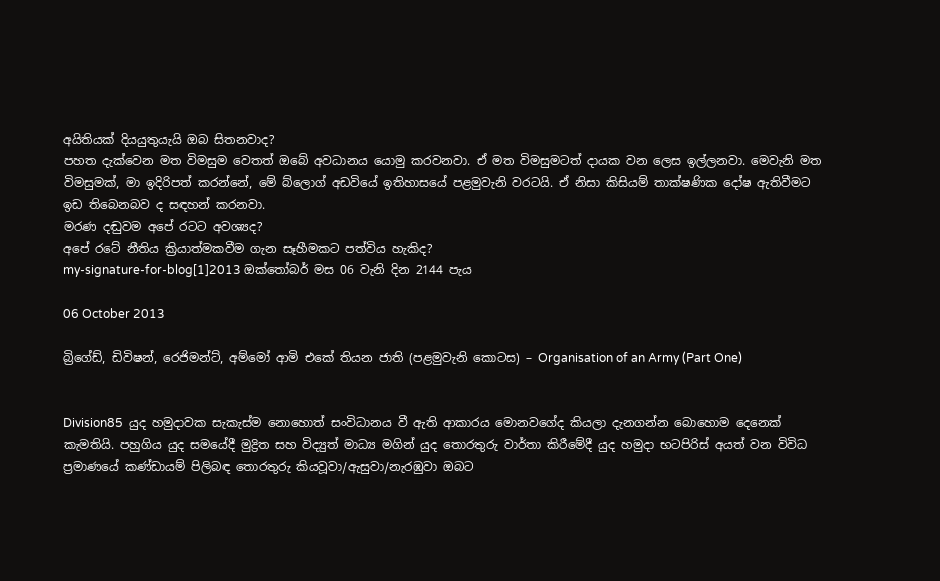අයිතියක් දියයුතුයැයි ඔබ සිතනවාද?
පහත දැක්වෙන මත විමසුම වෙතත් ඔබේ අවධානය යොමු කරවනවා. ඒ මත විමසුමටත් දායක වන ලෙස ඉල්ලනවා. මෙවැනි මත විමසුමක්, මා ඉදිරිපත් කරන්නේ, මේ බ්ලොග් අඩවියේ ඉතිහාසයේ පළමුවැනි වරටයි. ඒ නිසා කිසියම් තාක්ෂණික දෝෂ ඇතිවීමට ඉඩ තිබෙනබව ද සඳහන් කරනවා.
මරණ දඬුවම අපේ රටට අවශ්‍යද?
අපේ රටේ නීතිය ක්‍රියාත්මකවීම ගැන සෑහීමකට පත්විය හැකිද?
my-signature-for-blog[1]2013 ඔක්තෝබර් මස 06 වැනි දින 2144 පැය

06 October 2013

බ්‍රිගේඩ්, ඩිවිෂන්, රෙජිමන්ට්, අම්මෝ ආමි එකේ තියන ජාති (පළමුවැනි කොටස) – Organisation of an Army (Part One)


Division85  යුද හමුදාවක සැකැස්ම නොහොත් සංවිධානය වී ඇති ආකාරය මොනවගේද කියලා දැනගන්න බොහොම දෙනෙක් කැමතියි. පහුගිය යුද සමයේදී මුද්‍රිත සහ විද්‍යුත් මාධ්‍ය මගින් යුද තොරතුරු වාර්තා කිරීමේදී යුද හමුදා භටපිරිස් අයත් වන විවිධ ප්‍රමාණයේ කණ්ඩායම් පිලිබඳ තොරතුරු කියවූවා/ඇසුවා/නැරඹුවා ඔබට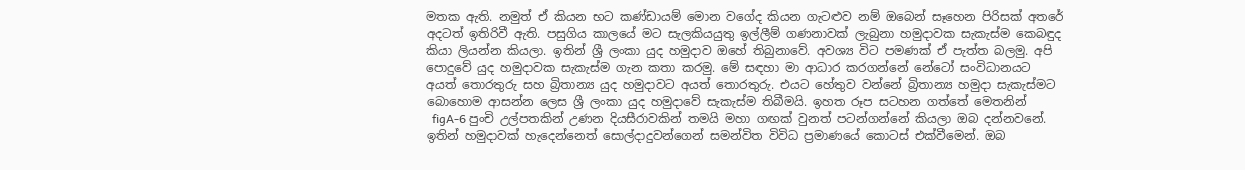මතක ඇති. නමුත් ඒ කියන භට කණ්ඩායම් මොන වගේද කියන ගැටළුව නම් ඔබෙන් සෑහෙන පිරිසක් අතරේ අදටත් ඉතිරිවී ඇති. පසුගිය කාලයේ මට සැලකියයුතු ඉල්ලීම් ගණනාවක් ලැබුනා හමුදාවක සැකැස්ම කෙබඳුද කියා ලියන්න කියලා. ඉතින් ශ්‍රී ලංකා යුද හමුදාව ඔහේ තිබුනාවේ. අවශ්‍ය විට පමණක් ඒ පැත්ත බලමු. අපි පොදුවේ යුද හමුදාවක සැකැස්ම ගැන කතා කරමු. මේ සඳහා මා ආධාර කරගන්නේ නේටෝ සංවිධානයට අයත් තොරතුරු සහ බ්‍රිතාන්‍ය යුද හමුදාවට අයත් තොරතුරු. එයට හේතුව වන්නේ බ්‍රිතාන්‍ය හමුදා සැකැස්මට බොහොම ආසන්න ලෙස ශ්‍රී ලංකා යුද හමුදාවේ සැකැස්ම තිබීමයි. ඉහත රූප සටහන ගත්තේ මෙතනින්
  figA-6 පුංචි උල්පතකින් උණන දියසීරාවකින් තමයි මහා ගඟක් වුනත් පටන්ගන්නේ කියලා ඔබ දන්නවනේ. ඉතින් හමුදාවක් හැදෙන්නෙත් සොල්දාදුවන්ගෙන් සමන්විත විවිධ ප්‍රමාණයේ කොටස් එක්වීමෙන්. ඔබ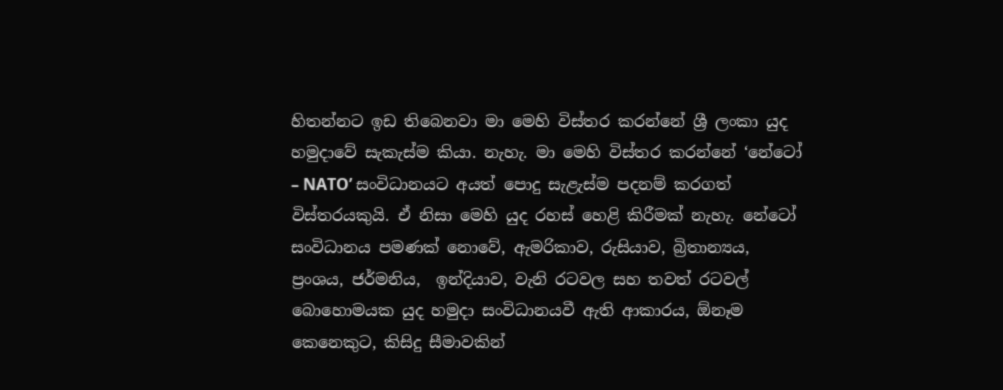හිතන්නට ඉඩ තිබෙනවා මා මෙහි විස්තර කරන්නේ ශ්‍රී ලංකා යුද හමුදාවේ සැකැස්ම කියා. නැහැ. මා මෙහි විස්තර කරන්නේ ‘නේටෝ – NATO’ සංවිධානයට අයත් පොදු සැළැස්ම පදනම් කරගත් විස්තරයකුයි. ඒ නිසා මෙහි යුද රහස් හෙළි කිරීමක් නැහැ. නේටෝ සංවිධානය පමණක් නොවේ, ඇමරිකාව, රුසියාව, බ්‍රිතාන්‍යය, ප්‍රංශය, ජර්මනිය,  ඉන්දියාව, වැනි රටවල සහ තවත් රටවල් බොහොමයක යුද හමුදා සංවිධානයවී ඇති ආකාරය, ඕනෑම කෙනෙකුට, කිසිදු සීමාවකින්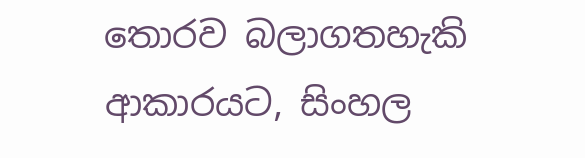තොරව බලාගතහැකි ආකාරයට, සිංහල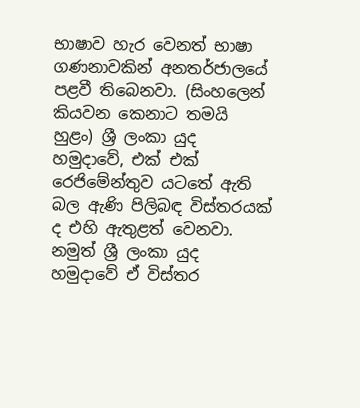භාෂාව හැර වෙනත් භාෂා ගණනාවකින් අනතර්ජාලයේ පළවී තිබෙනවා. (සිංහලෙන් කියවන කෙනාට තමයි හුළං) ශ්‍රී ලංකා යුද හමුදාවේ, එක් එක් රෙජිමේන්තුව යටතේ ඇති බල ඇණි පිලිබඳ විස්තරයක් ද එහි ඇතුළත් වෙනවා. නමුත් ශ්‍රී ලංකා යුද හමුදාවේ ඒ විස්තර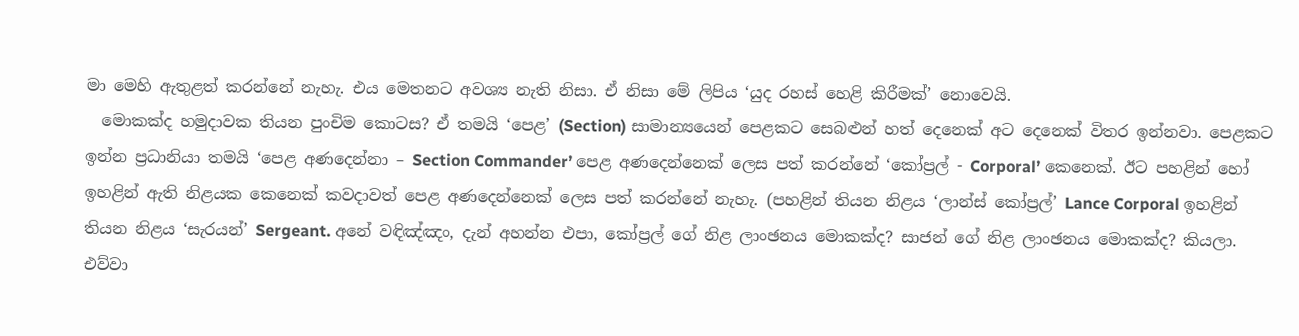මා මෙහි ඇතුළත් කරන්නේ නැහැ. එය මෙතනට අවශ්‍ය නැති නිසා. ඒ නිසා මේ ලිපිය ‘යුද රහස් හෙළි කිරීමක්’ නොවෙයි.
  මොකක්ද හමුදාවක තියන පුංචිම කොටස? ඒ තමයි ‘පෙළ’ (Section) සාමාන්‍යයෙන් පෙළකට සෙබළුන් හත් දෙනෙක් අට දෙනෙක් විතර ඉන්නවා. පෙළකට ඉන්න ප්‍රධානියා තමයි ‘පෙළ අණදෙන්නා – Section Commander’ පෙළ අණදෙන්නෙක් ලෙස පත් කරන්නේ ‘කෝප්‍රල් - Corporal’ කෙනෙක්. ඊට පහළින් හෝ ඉහළින් ඇති නිළයක කෙනෙක් කවදාවත් පෙළ අණදෙන්නෙක් ලෙස පත් කරන්නේ නැහැ. (පහළින් තියන නිළය ‘ලාන්ස් කෝප්‍රල්’ Lance Corporal ඉහළින් තියන නිළය ‘සැරයන්’ Sergeant. අනේ වඳිඤ්ඤං, දැන් අහන්න එපා, කෝප්‍රල් ගේ නිළ ලාංඡනය මොකක්ද? සාජන් ගේ නිළ ලාංඡනය මොකක්ද? කියලා. එව්වා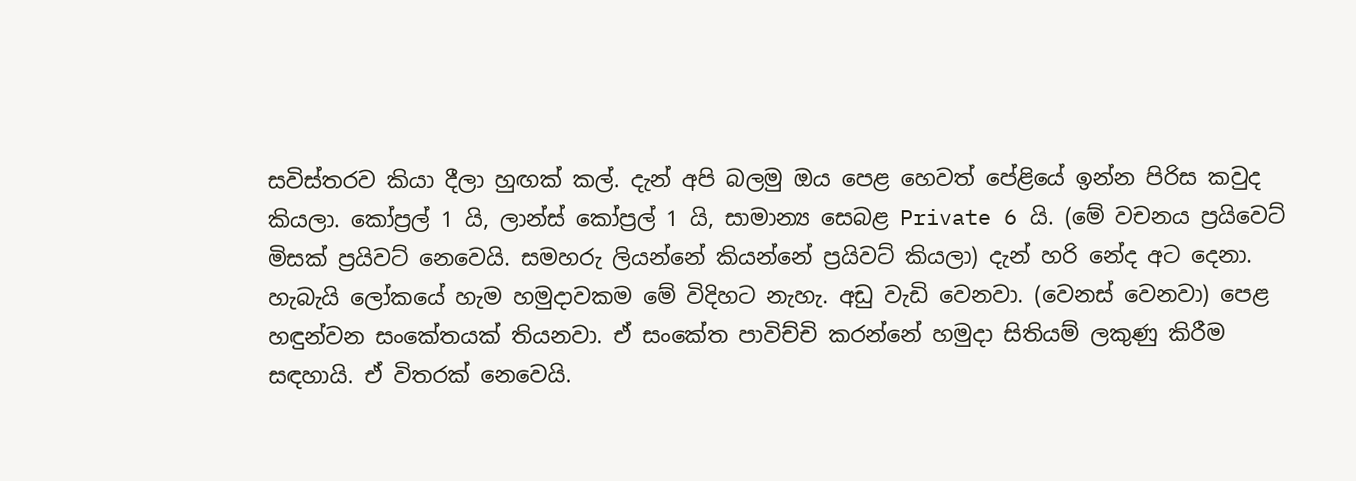සවිස්තරව කියා දීලා හුඟක් කල්. දැන් අපි බලමු ඔය පෙළ හෙවත් පේළියේ ඉන්න පිරිස කවුද කියලා. කෝප්‍රල් 1 යි, ලාන්ස් කෝප්‍රල් 1 යි, සාමාන්‍ය සෙබළ Private 6 යි. (මේ වචනය ප්‍රයිවෙට් මිසක් ප්‍රයිවට් නෙවෙයි. සමහරු ලියන්නේ කියන්නේ ප්‍රයිවට් කියලා) දැන් හරි නේද අට දෙනා. හැබැයි ලෝකයේ හැම හමුදාවකම මේ විදිහට නැහැ. අඩු වැඩි වෙනවා. (වෙනස් වෙනවා) පෙළ හඳුන්වන සංකේතයක් තියනවා. ඒ සංකේත පාවිච්චි කරන්නේ හමුදා සිතියම් ලකුණු කිරීම සඳහායි. ඒ විතරක් නෙවෙයි.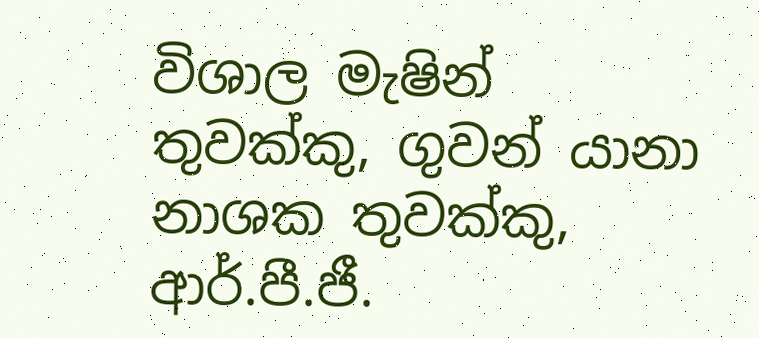විශාල මැෂින් තුවක්කු, ගුවන් යානා නාශක තුවක්කු, ආර්.පී.ජී.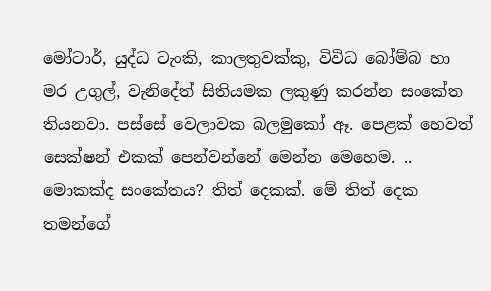මෝටාර්, යුද්ධ ටැංකි, කාලතුවක්කු, විවිධ බෝම්බ හා මර උගුල්, වැනිදේත් සිතියමක ලකුණු කරන්න සංකේත තියනවා. පස්සේ වෙලාවක බලමුකෝ ඈ. පෙළක් හෙවත් සෙක්ෂන් එකක් පෙන්වන්නේ මෙන්න මෙහෙම. .. මොකක්ද සංකේතය? තිත් දෙකක්. මේ තිත් දෙක තමන්ගේ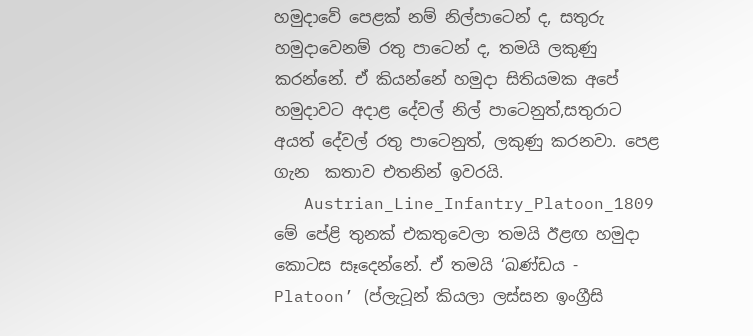හමුදාවේ පෙළක් නම් නිල්පාටෙන් ද, සතුරු හමුදාවෙනම් රතු පාටෙන් ද, තමයි ලකුණු කරන්නේ. ඒ කියන්නේ හමුදා සිතියමක අපේ හමුදාවට අදාළ දේවල් නිල් පාටෙනුත්,සතුරාට අයත් දේවල් රතු පාටෙනුත්, ලකුණු කරනවා. පෙළ ගැන  කතාව එතනින් ඉවරයි.
   Austrian_Line_Infantry_Platoon_1809  මේ පේළි තුනක් එකතුවෙලා තමයි ඊළඟ හමුදා කොටස සෑදෙන්නේ. ඒ තමයි ‘ඛණ්ඩය - Platoon’ (ප්ලැටූන් කියලා ලස්සන ඉංග්‍රීසි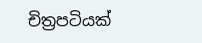චිත්‍රපටියක්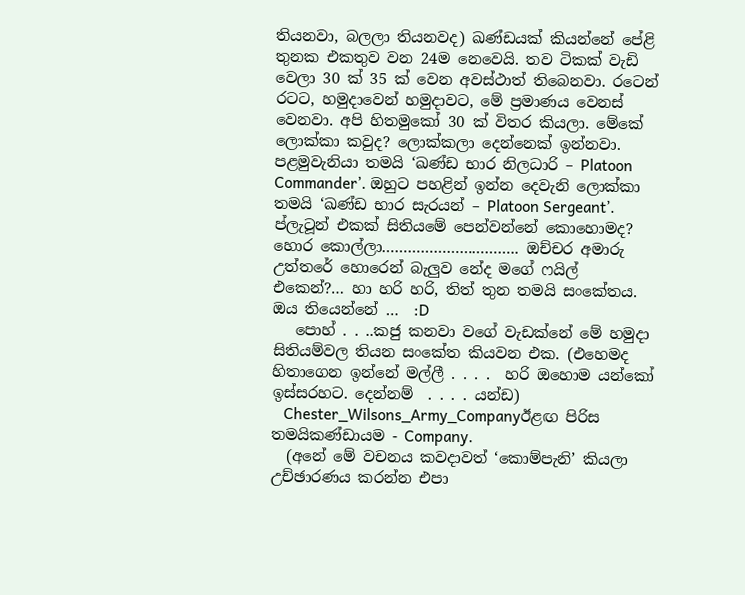තියනවා, බලලා තියනවද) ඛණ්ඩයක් කියන්නේ පේළි තුනක එකතුව වන 24ම නෙවෙයි. තව ටිකක් වැඩි වෙලා 30 ක් 35 ක් වෙන අවස්ථාත් තිබෙනවා. රටෙන් රටට, හමුදාවෙන් හමුදාවට, මේ ප්‍රමාණය වෙනස් වෙනවා. අපි හිතමුකෝ 30 ක් විතර කියලා. මේකේ ලොක්කා කවුද? ලොක්කලා දෙන්නෙක් ඉන්නවා. පළමුවැනියා තමයි ‘ඛණ්ඩ භාර නිලධාරි – Platoon Commander’. ඔහුට පහළින් ඉන්න දෙවැනි ලොක්කා තමයි ‘ඛණ්ඩ භාර සැරයන් – Platoon Sergeant’. ප්ලැටූන් එකක් සිතියමේ පෙන්වන්නේ කොහොමද? හොර කොල්ලා………………………….. ඔච්චර අමාරු උත්තරේ හොරෙන් බැලුව නේද මගේ ෆයිල් එකෙන්?… හා හරි හරි, තිත් තුන තමයි සංකේතය. ඔය තියෙන්නේ …  :D
   පොහ් . . ..කජු කනවා වගේ වැඩක්නේ මේ හමුදා සිතියම්වල තියන සංකේත කියවන එක. (එහෙමද හිතාගෙන ඉන්නේ මල්ලී . . . .  හරි ඔහොම යන්කෝ ඉස්සරහට. දෙන්නම්  . . . . යන්ඩ)
   Chester_Wilsons_Army_Companyඊළඟ පිරිස තමයිකණ්ඩායම - Company.
  (අනේ මේ වචනය කවදාවත් ‘කොම්පැනි’ කියලා උච්ඡාරණය කරන්න එපා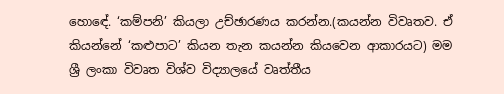හොඳේ. ‘කම්පනි’ කියලා උච්ඡාරණය කරන්න.(කයන්න විවෘතව. ඒ කියන්නේ ‘කළුපාට’ කියන තැන කයන්න කියවෙන ආකාරයට) මම ශ්‍රී ලංකා විවෘත විශ්ව විද්‍යාලයේ වෘත්තීය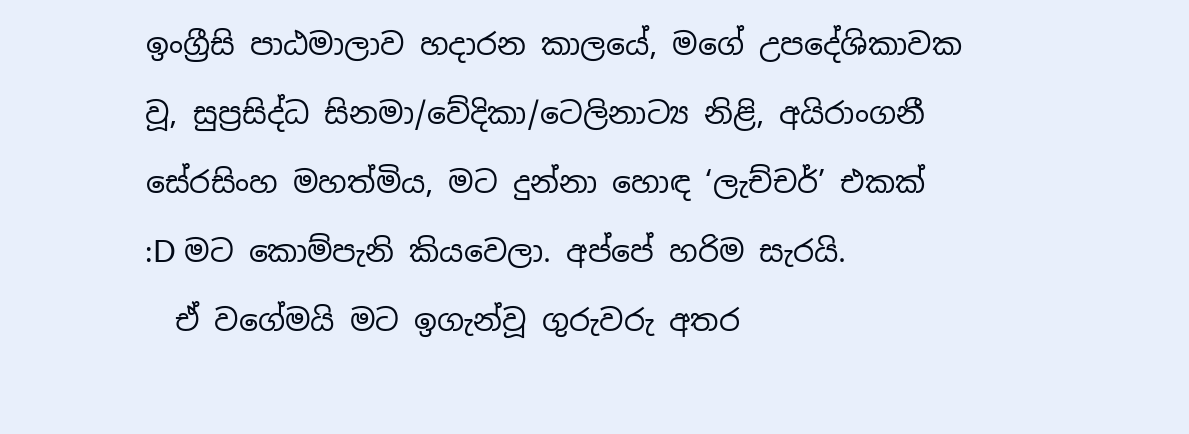ඉංග්‍රීසි පාඨමාලාව හදාරන කාලයේ, මගේ උපදේශිකාවක වූ, සුප්‍රසිද්ධ සිනමා/වේදිකා/ටෙලිනාට්‍ය නිළි, අයිරාංගනී සේරසිංහ මහත්මිය, මට දුන්නා හොඳ ‘ලැච්චර්’ එකක්  :D මට කොම්පැනි කියවෙලා. අප්පේ හරිම සැරයි.
  ඒ වගේමයි මට ඉගැන්වූ ගුරුවරු අතර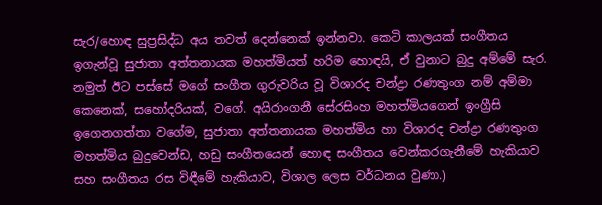සැර/හොඳ සුප්‍රසිද්ධ අය තවත් දෙන්නෙක් ඉන්නවා. කෙටි කාලයක් සංගීතය ඉගැන්වූ සුජාතා අත්තනායක මහත්මියත් හරිම හොඳයි, ඒ වුනාට බුදු අම්මේ සැර. නමුත් ඊට පස්සේ මගේ සංගීත ගුරුවරිය වූ විශාරද චන්ද්‍රා රණතුංග නම් අම්මා කෙනෙක්, සහෝදරියක්, වගේ. අයිරාංගනී සේරසිංහ මහත්මියගෙන් ඉංග්‍රීසි ඉගෙනගත්තා වගේම, සුජාතා අත්තනායක මහත්මිය හා විශාරද චන්ද්‍රා රණතුංග මහත්මිය බුදුවෙන්ඩ, හඩු සංගීතයෙන් හොඳ සංගීතය වෙන්කරගැනීමේ හැකියාව සහ සංගීතය රස විඳීමේ හැකියාව, විශාල ලෙස වර්ධනය වුණා.)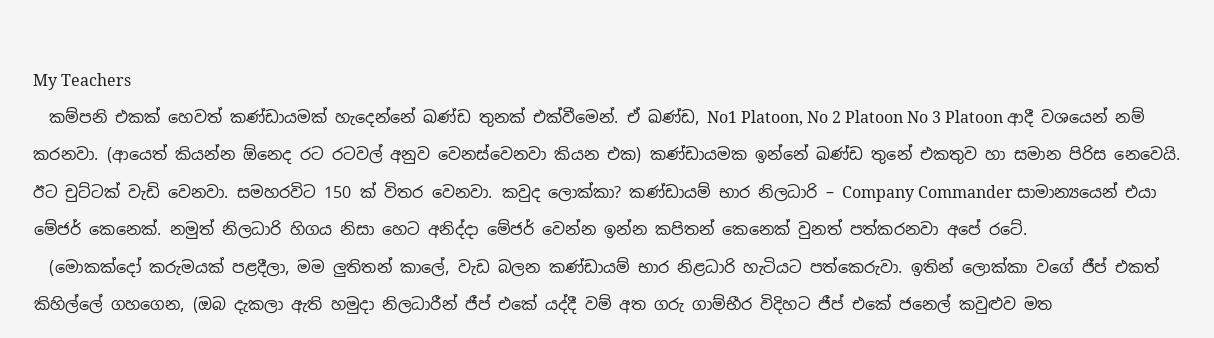My Teachers
  කම්පනි එකක් හෙවත් කණ්ඩායමක් හැදෙන්නේ ඛණ්ඩ තුනක් එක්වීමෙන්. ඒ ඛණ්ඩ, No1 Platoon, No 2 Platoon No 3 Platoon ආදී වශයෙන් නම් කරනවා. (ආයෙත් කියන්න ඕනෙද රට රටවල් අනුව වෙනස්වෙනවා කියන එක) කණ්ඩායමක ඉන්නේ ඛණ්ඩ තුනේ එකතුව හා සමාන පිරිස නෙවෙයි. ඊට චුට්ටක් වැඩි වෙනවා. සමහරවිට 150 ක් විතර වෙනවා. කවුද ලොක්කා? කණ්ඩායම් භාර නිලධාරි – Company Commander සාමාන්‍යයෙන් එයා මේජර් කෙනෙක්. නමුත් නිලධාරි හිගය නිසා හෙට අනිද්දා මේජර් වෙන්න ඉන්න කපිතන් කෙනෙක් වුනත් පත්කරනවා අපේ රටේ.
  (මොකක්දෝ කරුමයක් පළදීලා, මම ලුතිතන් කාලේ, වැඩ බලන කණ්ඩායම් භාර නිළධාරි හැටියට පත්කෙරුවා. ඉතින් ලොක්කා වගේ ජීප් එකත් කිහිල්ලේ ගහගෙන, (ඔබ දැකලා ඇති හමුදා නිලධාරීන් ජීප් එකේ යද්දී වම් අත ගරු ගාම්භීර විදිහට ජීප් එකේ ජනෙල් කවුළුව මත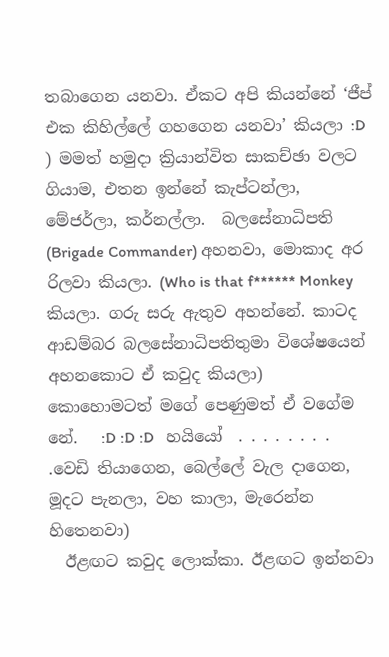තබාගෙන යනවා. ඒකට අපි කියන්නේ ‘ජීප් එක කිහිල්ලේ ගහගෙන යනවා’ කියලා :D ) මමත් හමුදා ක්‍රියාන්විත සාකච්ඡා වලට ගියාම, එතන ඉන්නේ කැප්ටන්ලා, මේජර්ලා, කර්නල්ලා.  බලසේනාධිපති (Brigade Commander) අහනවා, මොකාද අර රිලවා කියලා. (Who is that f****** Monkey කියලා. ගරු සරු ඇතුව අහන්නේ. කාටද ආඩම්බර බලසේනාධිපතිතුමා විශේෂයෙන් අහනකොට ඒ කවුද කියලා)  කොහොමටත් මගේ පෙණුමත් ඒ වගේම නේ.   :D :D :D   හයියෝ  . . . . . . . . .වෙඩි තියාගෙන, බෙල්ලේ වැල දාගෙන, මූදට පැනලා, වහ කාලා, මැරෙන්න හිතෙනවා)
  ඊළඟට කවුද ලොක්කා. ඊළඟට ඉන්නවා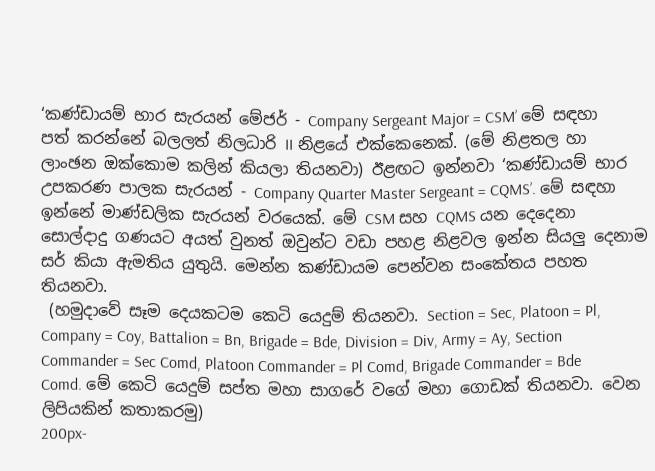‘කණ්ඩායම් භාර සැරයන් මේජර් - Company Sergeant Major = CSM’ මේ සඳහා පත් කරන්නේ බලලත් නිලධාරි II නිළයේ එක්කෙනෙක්. (මේ නිළතල හා ලාංඡන ඔක්කොම කලින් කියලා තියනවා) ඊළඟට ඉන්නවා ‘කණ්ඩායම් භාර උපකරණ පාලක සැරයන් - Company Quarter Master Sergeant = CQMS’. මේ සඳහා ඉන්නේ මාණ්ඩලික සැරයන් වරයෙක්. මේ CSM සහ CQMS යන දෙදෙනා සොල්දාදු ගණයට අයත් වුනත් ඔවුන්ට වඩා පහළ නිළවල ඉන්න සියලු දෙනාම සර් කියා ඇමතිය යුතුයි. මෙන්න කණ්ඩායම පෙන්වන සංකේතය පහත තියනවා.
 (හමුදාවේ සෑම දෙයකටම කෙටි යෙදුම් තියනවා. Section = Sec, Platoon = Pl, Company = Coy, Battalion = Bn, Brigade = Bde, Division = Div, Army = Ay, Section Commander = Sec Comd, Platoon Commander = Pl Comd, Brigade Commander = Bde Comd. මේ කෙටි යෙදුම් සප්ත මහා සාගරේ වගේ මහා ගොඩක් තියනවා. වෙන ලිපියකින් කතාකරමු)
200px-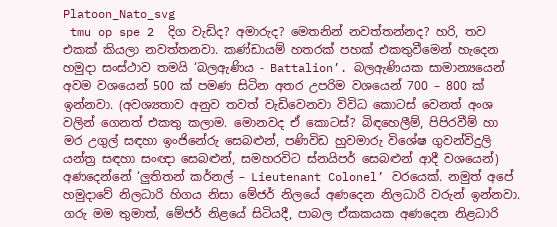Platoon_Nato_svg
 tmu op spe 2  දිග වැඩිද? අමාරුද? මෙතනින් නවත්තන්නද? හරි, තව එකක් කියලා නවත්තනවා. කණ්ඩායම් හතරක් පහක් එකතුවීමෙන් හැදෙන හමුදා සංස්ථාව තමයි ‘බලඇණිය - Battalion’. බලඇණියක සාමාන්‍යයෙන් අවම වශයෙන් 500 ක් පමණ සිටින අතර උපරිම වශයෙන් 700 – 800 ක් ඉන්නවා. (අවශ්‍යතාව අනුව තවත් වැඩිවෙනවා විවිධ කොටස් වෙනත් අංශ වලින් ගෙනත් එකතු කලාම. මොනවද ඒ කොටස්? බිඳහෙලීම්, පිපිරවීම් හා මර උගුල් සඳහා ඉංජිනේරු සෙබළුන්, පණිවිඩ හුවමාරු විශේෂ ගුවන්විදුලි යන්ත්‍ර සඳහා සංඥා සෙබළුන්, සමහරවිට ස්නයිපර් සෙබළුන් ආදී වශයෙන්) අණදෙන්නේ ‘ලුතිතන් කර්නල් – Lieutenant Colonel’ වරයෙක්. නමුත් අපේ හමුදාවේ නිලධාරි හිගය නිසා මේජර් නිලයේ අණදෙන නිලධාරි වරුන් ඉන්නවා. ගරු මම තුමාත්, මේජර් නිළයේ සිටියදී, පාබල ඒකකයක අණදෙන නිළධාරි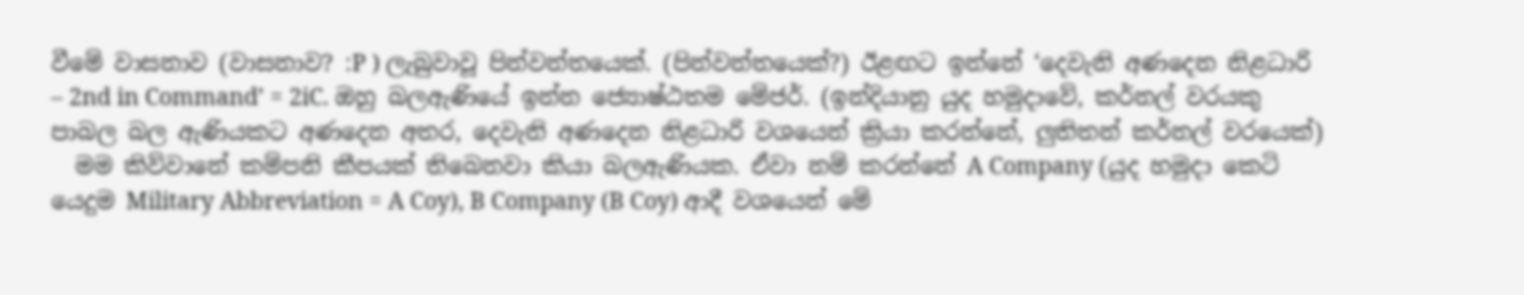වීමේ වාසනාව (වාසනාව? :P ) ලැබුවාවූ පින්වන්තයෙක්. (පින්වන්තයෙක්?) ඊළඟට ඉන්නේ ‘දෙවැනි අණදෙන නිළධාරි – 2nd in Command’ = 2iC. ඔහු බලඇණියේ ඉන්න ජ්‍යොෂ්ඨතම මේජර්. (ඉන්දියානු යුද හමුදාවේ, කර්නල් වරයකු පාබල බල ඇණියකට අණදෙන අතර, දෙවැනි අණදෙන නිළධාරි වශයෙන් ක්‍රියා කරන්නේ, ලුතිතන් කර්නල් වරයෙක්)
  මම කිව්වානේ කම්පනි කීපයක් තිබෙනවා කියා බලඇණියක. ඒවා නම් කරන්නේ A Company (යුද හමුදා කෙටි යෙදුම Military Abbreviation = A Coy), B Company (B Coy) ආදී වශයෙන් මේ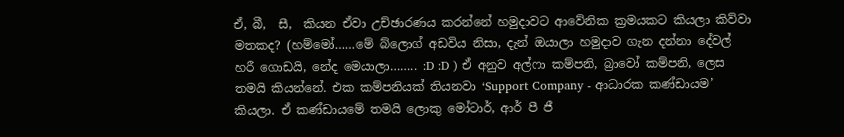ඒ, බී,  සී,  කියන ඒවා උච්ඡාරණය කරන්නේ හමුදාවට ආවේනික ක්‍රමයකට කියලා කිව්වා මතකද? (හම්මෝ……මේ බ්ලොග් අඩවිය නිසා, දැන් ඔයාලා හමුදාව ගැන දන්නා දේවල් හරී ගොඩයි, නේද මෙයාලා…….. :D :D ) ඒ අනුව අල්ෆා කම්පනි, බ්‍රාවෝ කම්පනි, ලෙස තමයි කියන්නේ. එක කම්පනියක් තියනවා ‘Support Company - ආධාරක කණ්ඩායම’ කියලා. ඒ කණ්ඩායමේ තමයි ලොකු මෝටාර්, ආර් පී ජී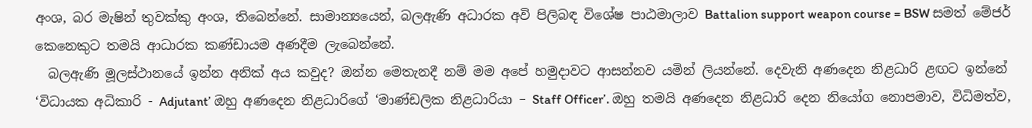අංශ, බර මැෂින් තුවක්කු අංශ, තිබෙන්නේ. සාමාන්‍යයෙන්, බලඇණි අධාරක අවි පිලිබඳ විශේෂ පාඨමාලාව Battalion support weapon course = BSW සමත් මේජර් කෙනෙකුට තමයි ආධාරක කණ්ඩායම අණදීම ලැබෙන්නේ.
  බලඇණි මූලස්ථානයේ ඉන්න අනික් අය කවුද? ඔන්න මෙතැනදී නම් මම අපේ හමුදාවට ආසන්නව යමින් ලියන්නේ. දෙවැනි අණදෙන නිළධාරි ළඟට ඉන්නේ ‘විධායක අධිකාරි - Adjutant’ ඔහු අණදෙන නිළධාරිගේ ‘මාණ්ඩලික නිළධාරියා – Staff Officer’. ඔහු තමයි අණදෙන නිළධාරි දෙන නියෝග නොපමාව, විධිමත්ව,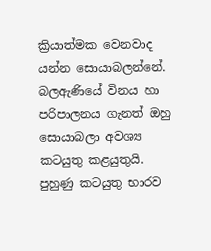ක්‍රියාත්මක වෙනවාද යන්න සොයාබලන්නේ. බලඇණියේ විනය හා පරිපාලනය ගැනත් ඔහු සොයාබලා අවශ්‍ය කටයුතු කළයුතුයි. පුහුණු කටයුතු භාරව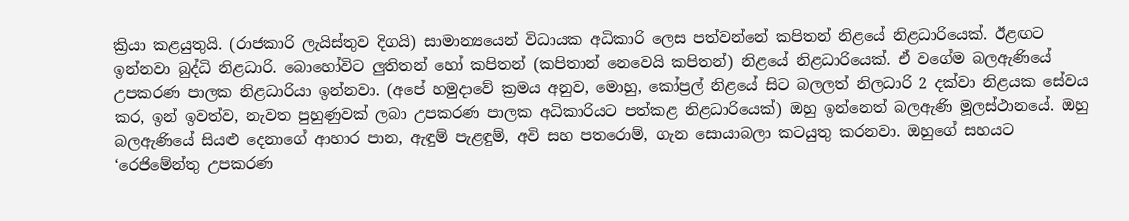ක්‍රියා කළයුතුයි. (රාජකාරි ලැයිස්තුව දිගයි) සාමාන්‍යයෙන් විධායක අධිකාරි ලෙස පත්වන්නේ කපිතන් නිළයේ නිළධාරියෙක්. ඊළඟට ඉන්නවා බුද්ධි නිළධාරි. බොහෝවිට ලුතිතන් හෝ කපිතන් (කපිතාන් නෙවෙයි කපිතන්) නිළයේ නිළධාරියෙක්. ඒ වගේම බලඇණියේ උපකරණ පාලක නිළධාරියා ඉන්නවා. (අපේ හමුදාවේ ක්‍රමය අනුව, මොහු, කෝප්‍රල් නිළයේ සිට බලලත් නිලධාරි 2 දක්වා නිළයක සේවය කර, ඉන් ඉවත්ව, නැවත පුහුණුවක් ලබා උපකරණ පාලක අධිකාරියට පත්කළ නිළධාරියෙක්) ඔහු ඉන්නෙත් බලඇණි මූලස්ථානයේ. ඔහු බලඇණියේ සියළු දෙනාගේ ආහාර පාන, ඇඳුම් පැළඳුම්, අවි සහ පතරොම්, ගැන සොයාබලා කටයුතු කරනවා. ඔහුගේ සහයට ‘රෙජිමේන්තු උපකරණ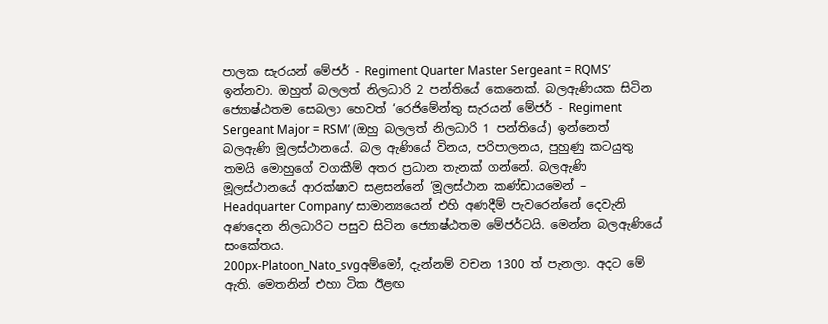පාලක සැරයන් මේජර් - Regiment Quarter Master Sergeant = RQMS’ ඉන්නවා. ඔහුත් බලලත් නිලධාරි 2 පන්තියේ කෙනෙක්. බලඇණියක සිටින ජ්‍යොෂ්ඨතම සෙබලා හෙවත් ‘රෙජිමේන්තු සැරයන් මේජර් - Regiment Sergeant Major = RSM’ (ඔහු බලලත් නිලධාරි 1 පන්තියේ) ඉන්නෙත් බලඇණි මූලස්ථානයේ. බල ඇණියේ විනය, පරිපාලනය, පුහුණු කටයුතු තමයි මොහුගේ වගකීම් අතර ප්‍රධාන තැනක් ගන්නේ. බලඇණි මූලස්ථානයේ ආරක්ෂාව සළසන්නේ ‘මූලස්ථාන කණ්ඩායමෙන් – Headquarter Company’ සාමාන්‍යයෙන් එහි අණදීම් පැවරෙන්නේ දෙවැනි අණදෙන නිලධාරිට පසුව සිටින ජ්‍යොෂ්ඨතම මේජර්ටයි. මෙන්න බලඇණියේ සංකේතය.
200px-Platoon_Nato_svgඅම්මෝ, දැන්නම් වචන 1300 ත් පැනලා. අදට මේ ඇති. මෙතනින් එහා ටික ඊළඟ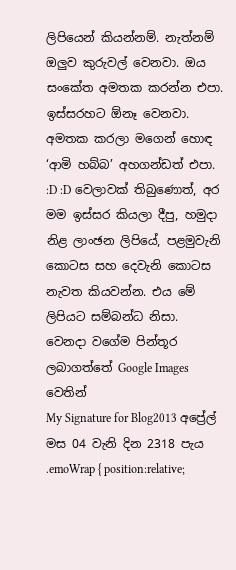ලිපියෙන් කියන්නම්. නැත්නම් ඔලුව කුරුවල් වෙනවා. ඔය සංකේත අමතක කරන්න එපා. ඉස්සරහට ඕනෑ වෙනවා. අමතක කරලා මගෙන් හොඳ ‘ආමි හබ්බ’ අහගන්ඩත් එපා.  :D :D වෙලාවක් තිබුණොත්, අර මම ඉස්සර කියලා දීපු, හමුදා නිළ ලාංඡන ලිපියේ, පළමුවැනි කොටස සහ දෙවැනි කොටස  නැවත කියවන්න. එය මේ ලිපියට සම්බන්ධ නිසා.
වෙනදා වගේම පින්තූර ලබාගත්තේ Google Images වෙතින්
My Signature for Blog2013 අප්‍රේල් මස 04 වැනි දින 2318 පැය
.emoWrap { position:relative;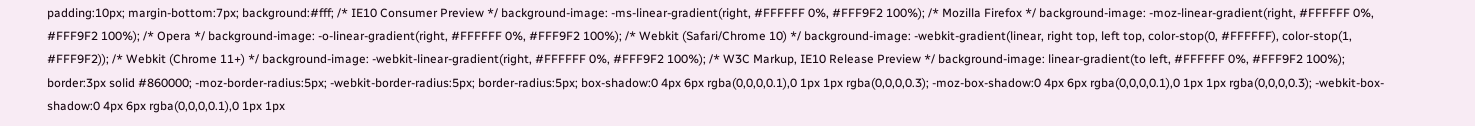padding:10px; margin-bottom:7px; background:#fff; /* IE10 Consumer Preview */ background-image: -ms-linear-gradient(right, #FFFFFF 0%, #FFF9F2 100%); /* Mozilla Firefox */ background-image: -moz-linear-gradient(right, #FFFFFF 0%, #FFF9F2 100%); /* Opera */ background-image: -o-linear-gradient(right, #FFFFFF 0%, #FFF9F2 100%); /* Webkit (Safari/Chrome 10) */ background-image: -webkit-gradient(linear, right top, left top, color-stop(0, #FFFFFF), color-stop(1, #FFF9F2)); /* Webkit (Chrome 11+) */ background-image: -webkit-linear-gradient(right, #FFFFFF 0%, #FFF9F2 100%); /* W3C Markup, IE10 Release Preview */ background-image: linear-gradient(to left, #FFFFFF 0%, #FFF9F2 100%); border:3px solid #860000; -moz-border-radius:5px; -webkit-border-radius:5px; border-radius:5px; box-shadow:0 4px 6px rgba(0,0,0,0.1),0 1px 1px rgba(0,0,0,0.3); -moz-box-shadow:0 4px 6px rgba(0,0,0,0.1),0 1px 1px rgba(0,0,0,0.3); -webkit-box-shadow:0 4px 6px rgba(0,0,0,0.1),0 1px 1px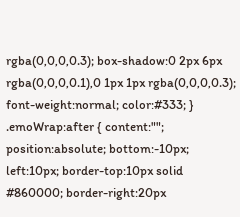rgba(0,0,0,0.3); box-shadow:0 2px 6px rgba(0,0,0,0.1),0 1px 1px rgba(0,0,0,0.3); font-weight:normal; color:#333; } .emoWrap:after { content:""; position:absolute; bottom:-10px; left:10px; border-top:10px solid #860000; border-right:20px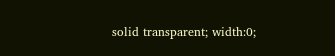solid transparent; width:0;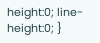height:0; line-height:0; }